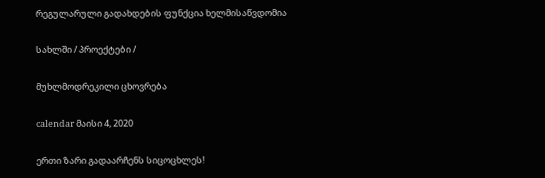რეგულარული გადახდების ფუნქცია ხელმისაწვდომია

სახლში / პროექტები /

მუხლმოდრეკილი ცხოვრება

calendar მაისი 4, 2020

ერთი ზარი გადაარჩენს სიცოცხლეს!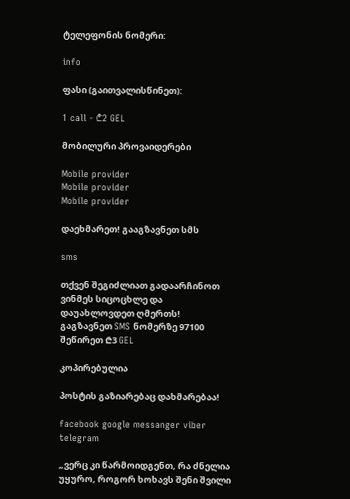ტელეფონის ნომერი:

info

ფასი (გაითვალისწინეთ):

1 call - ₾2 GEL

მობილური პროვაიდერები

Mobile provider
Mobile provider
Mobile provider

დაეხმარეთ! გააგზავნეთ სმს

sms

თქვენ შეგიძლიათ გადაარჩინოთ ვინმეს სიცოცხლე და დაუახლოვდეთ ღმერთს! გაგზავნეთ SMS ნომერზე 97100 შეწირეთ ₾3 GEL

კოპირებულია

პოსტის გაზიარებაც დახმარებაა!

facebook google messanger viber telegram

„ვერც კი წარმოიდგენთ, რა ძნელია უყურო, როგორ ხოხავს შენი შვილი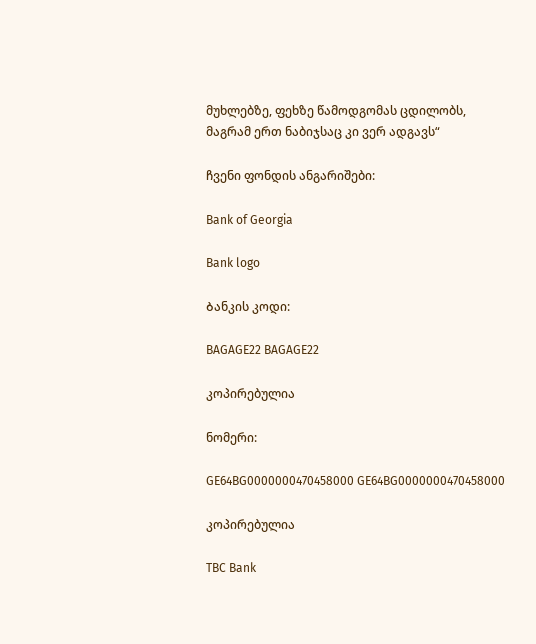მუხლებზე, ფეხზე წამოდგომას ცდილობს, მაგრამ ერთ ნაბიჯსაც კი ვერ ადგავს“

ჩვენი ფონდის ანგარიშები:

Bank of Georgia

Bank logo

Ბანკის კოდი:

BAGAGE22 BAGAGE22

კოპირებულია

ნომერი:

GE64BG0000000470458000 GE64BG0000000470458000

კოპირებულია

TBC Bank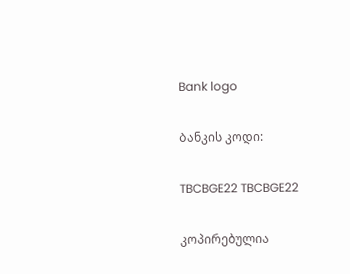Bank logo

Ბანკის კოდი:

TBCBGE22 TBCBGE22

კოპირებულია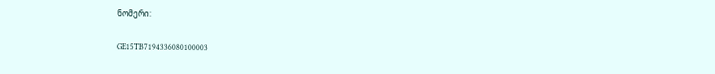ნომერი:

GE15TB7194336080100003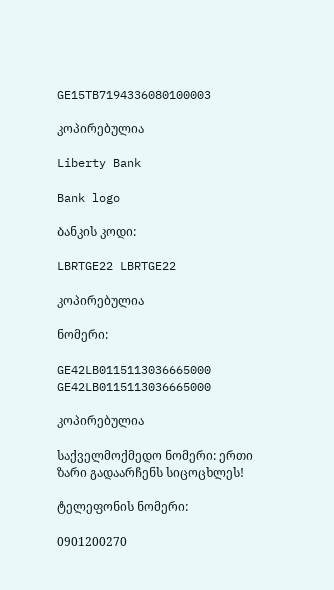GE15TB7194336080100003

კოპირებულია

Liberty Bank

Bank logo

Ბანკის კოდი:

LBRTGE22 LBRTGE22

კოპირებულია

ნომერი:

GE42LB0115113036665000 GE42LB0115113036665000

კოპირებულია

საქველმოქმედო ნომერი: ერთი ზარი გადაარჩენს სიცოცხლეს!

ტელეფონის ნომერი:

0901200270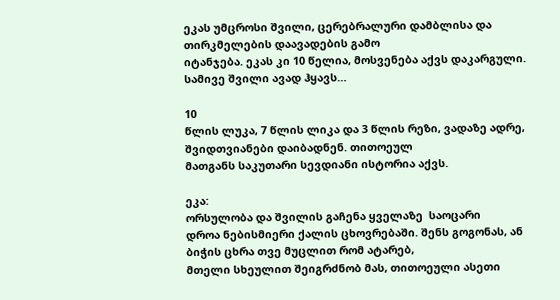ეკას უმცროსი შვილი, ცერებრალური დამბლისა და თირკმელების დაავადების გამო
იტანჯება. ეკას კი 10 წელია, მოსვენება აქვს დაკარგული. სამივე შვილი ავად ჰყავს…

10
წლის ლუკა, 7 წლის ლიკა და 3 წლის რეზი, ვადაზე ადრე, შვიდთვიანები დაიბადნენ. თითოეულ
მათგანს საკუთარი სევდიანი ისტორია აქვს.

ეკა:
ორსულობა და შვილის გაჩენა ყველაზე  საოცარი
დროა ნებისმიერი ქალის ცხოვრებაში. შენს გოგონას, ან ბიჭის ცხრა თვე მუცლით რომ ატარებ,
მთელი სხეულით შეიგრძნობ მას, თითოეული ასეთი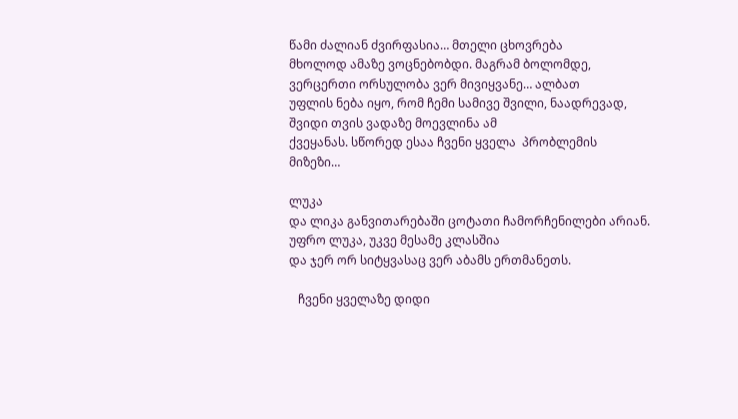წამი ძალიან ძვირფასია… მთელი ცხოვრება
მხოლოდ ამაზე ვოცნებობდი. მაგრამ ბოლომდე, ვერცერთი ორსულობა ვერ მივიყვანე… ალბათ
უფლის ნება იყო, რომ ჩემი სამივე შვილი, ნაადრევად, შვიდი თვის ვადაზე მოევლინა ამ
ქვეყანას. სწორედ ესაა ჩვენი ყველა  პრობლემის
მიზეზი…

ლუკა
და ლიკა განვითარებაში ცოტათი ჩამორჩენილები არიან. უფრო ლუკა, უკვე მესამე კლასშია
და ჯერ ორ სიტყვასაც ვერ აბამს ერთმანეთს.

   ჩვენი ყველაზე დიდი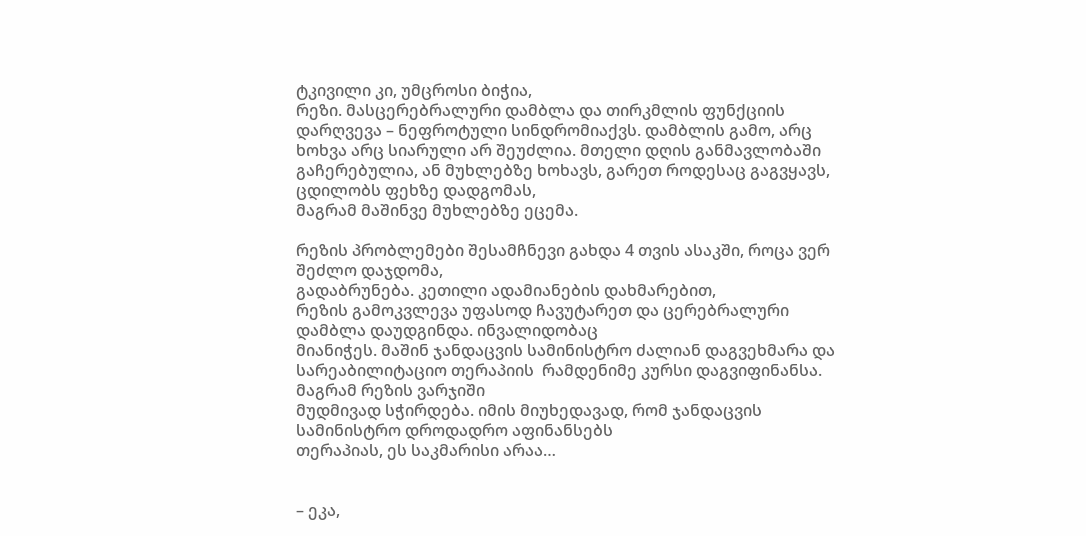ტკივილი კი, უმცროსი ბიჭია,
რეზი. მასცერებრალური დამბლა და თირკმლის ფუნქციის დარღვევა – ნეფროტული სინდრომიაქვს. დამბლის გამო, არც ხოხვა არც სიარული არ შეუძლია. მთელი დღის განმავლობაში
გაჩერებულია, ან მუხლებზე ხოხავს, გარეთ როდესაც გაგვყავს, ცდილობს ფეხზე დადგომას,
მაგრამ მაშინვე მუხლებზე ეცემა.

რეზის პრობლემები შესამჩნევი გახდა 4 თვის ასაკში, როცა ვერ შეძლო დაჯდომა,
გადაბრუნება. კეთილი ადამიანების დახმარებით,
რეზის გამოკვლევა უფასოდ ჩავუტარეთ და ცერებრალური დამბლა დაუდგინდა. ინვალიდობაც
მიანიჭეს. მაშინ ჯანდაცვის სამინისტრო ძალიან დაგვეხმარა და სარეაბილიტაციო თერაპიის  რამდენიმე კურსი დაგვიფინანსა. მაგრამ რეზის ვარჯიში
მუდმივად სჭირდება. იმის მიუხედავად, რომ ჯანდაცვის სამინისტრო დროდადრო აფინანსებს
თერაპიას, ეს საკმარისი არაა…


– ეკა,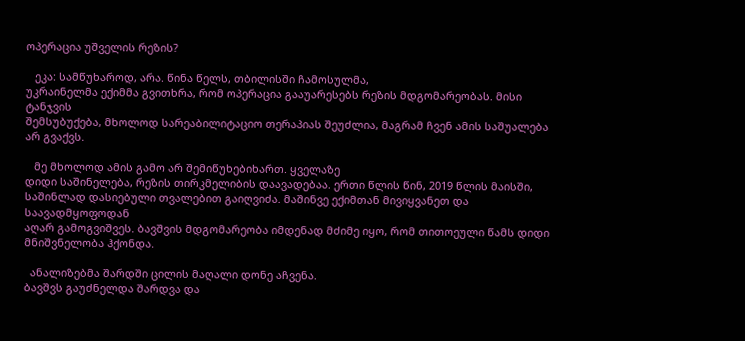ოპერაცია უშველის რეზის?

   ეკა: სამწუხაროდ, არა. წინა წელს, თბილისში ჩამოსულმა,
უკრაინელმა ექიმმა გვითხრა, რომ ოპერაცია გააუარესებს რეზის მდგომარეობას. მისი ტანჯვის
შემსუბუქება, მხოლოდ სარეაბილიტაციო თერაპიას შეუძლია, მაგრამ ჩვენ ამის საშუალება
არ გვაქვს.

   მე მხოლოდ ამის გამო არ შემიწუხებიხართ. ყველაზე
დიდი საშინელება, რეზის თირკმელიბის დაავადებაა. ერთი წლის წინ, 2019 წლის მაისში,
საშინლად დასიებული თვალებით გაიღვიძა. მაშინვე ექიმთან მივიყვანეთ და საავადმყოფოდან
აღარ გამოგვიშვეს. ბავშვის მდგომარეობა იმდენად მძიმე იყო, რომ თითოეული წამს დიდი
მნიშვნელობა ჰქონდა.

  ანალიზებმა შარდში ცილის მაღალი დონე აჩვენა.
ბავშვს გაუძნელდა შარდვა და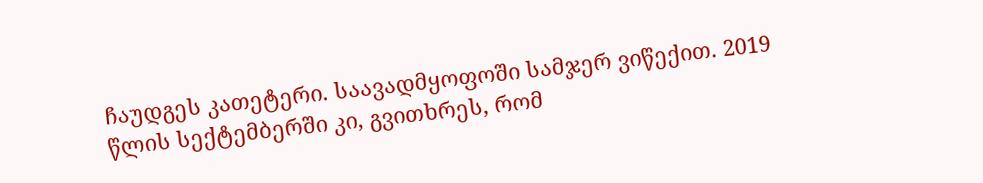ჩაუდგეს კათეტერი. საავადმყოფოში სამჯერ ვიწექით. 2019
წლის სექტემბერში კი, გვითხრეს, რომ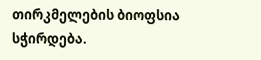თირკმელების ბიოფსია სჭირდება.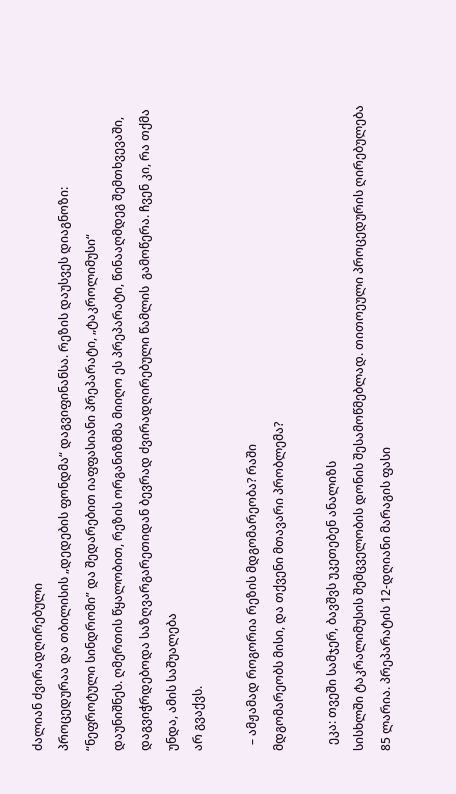ძალიან ძვირადღირებული
პროცედურაა და თბილისის „დედების ფონდმა“ დაგვიფინანსა. რეზის დაუსვეს დიაგნოზი:
“ნეფროტული სინდრომი” და შედარებით იაფფასიანი პრეპარატი, „ტაკროლიმუსი“
დაუნიშნეს. ღმერთის წყალობით, რეზის ორგანიზმმა მიიღო ეს პრეპარატი, წინააღმდეგ შემთხვევაში,
დაგვიჭრდებოდა საზღვარგარეთიდან ბევრად ძვირადღირებული წამლის  გამოწერა. ჩვენ კი, რა თქმა უნდა, ამის საშუალება
არ გვაქვს.

  – ამჟამად როგორია რეზის მდგომარეობა? რაში
მდგომარეობს მისი, და თქვენი მთავარი პრობლემა?

  ეკა: თვეში სამჯერ, ბავშვს უკეთებენ ანალიზს
სისხლში ტაკრალიმუსის შემცველობის დონის შესამოწმებლად. თითოეული პროცედურის ღირებულება
85 ლარია. პრეპარატის 12-დღიანი მარაგის ფასი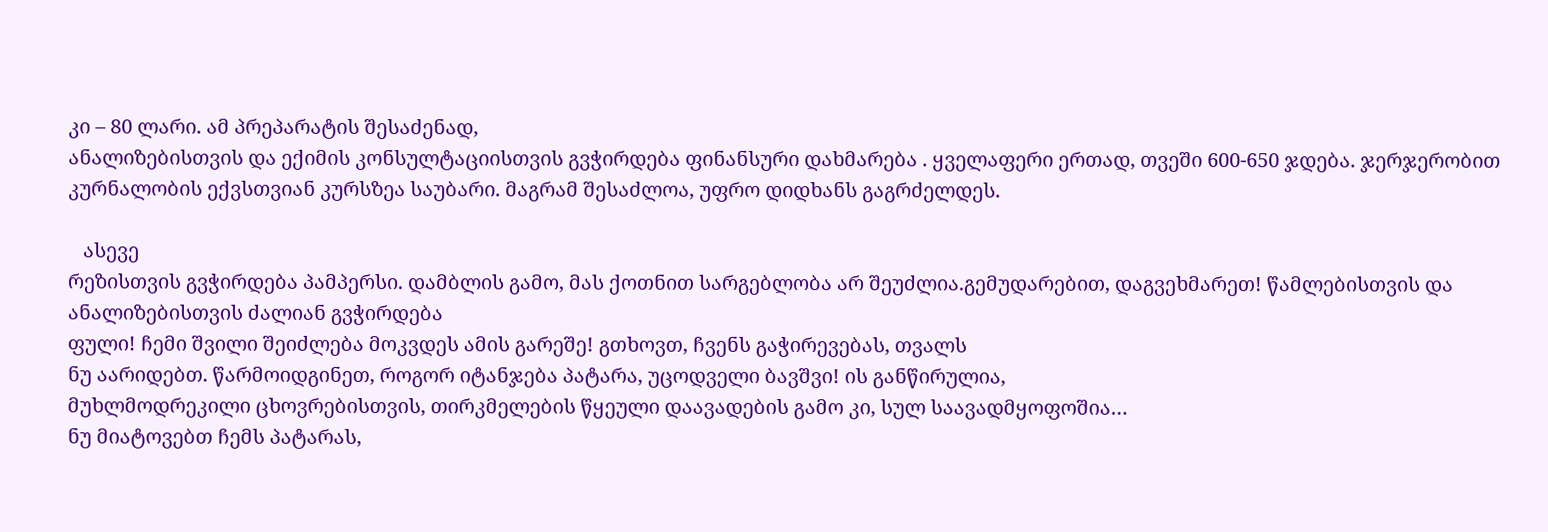კი – 80 ლარი. ამ პრეპარატის შესაძენად,
ანალიზებისთვის და ექიმის კონსულტაციისთვის გვჭირდება ფინანსური დახმარება . ყველაფერი ერთად, თვეში 600-650 ჯდება. ჯერჯერობით
კურნალობის ექვსთვიან კურსზეა საუბარი. მაგრამ შესაძლოა, უფრო დიდხანს გაგრძელდეს.

   ასევე
რეზისთვის გვჭირდება პამპერსი. დამბლის გამო, მას ქოთნით სარგებლობა არ შეუძლია.გემუდარებით, დაგვეხმარეთ! წამლებისთვის და ანალიზებისთვის ძალიან გვჭირდება
ფული! ჩემი შვილი შეიძლება მოკვდეს ამის გარეშე! გთხოვთ, ჩვენს გაჭირევებას, თვალს
ნუ აარიდებთ. წარმოიდგინეთ, როგორ იტანჯება პატარა, უცოდველი ბავშვი! ის განწირულია,
მუხლმოდრეკილი ცხოვრებისთვის, თირკმელების წყეული დაავადების გამო კი, სულ საავადმყოფოშია…
ნუ მიატოვებთ ჩემს პატარას,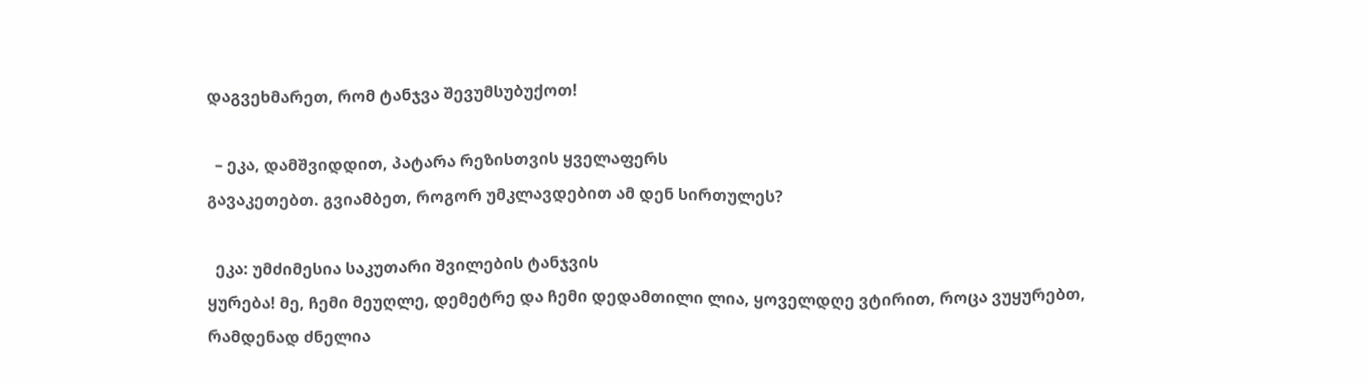დაგვეხმარეთ, რომ ტანჯვა შევუმსუბუქოთ!

  – ეკა, დამშვიდდით, პატარა რეზისთვის ყველაფერს
გავაკეთებთ. გვიამბეთ, როგორ უმკლავდებით ამ დენ სირთულეს?

  ეკა: უმძიმესია საკუთარი შვილების ტანჯვის
ყურება! მე, ჩემი მეუღლე, დემეტრე და ჩემი დედამთილი ლია, ყოველდღე ვტირით, როცა ვუყურებთ,
რამდენად ძნელია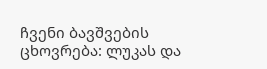ჩვენი ბავშვების ცხოვრება: ლუკას და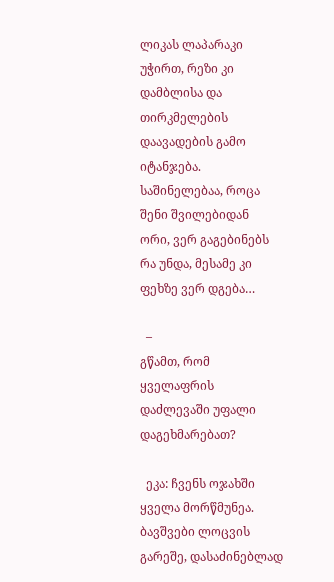ლიკას ლაპარაკი უჭირთ, რეზი კი
დამბლისა და თირკმელების დაავადების გამო იტანჯება. საშინელებაა, როცა შენი შვილებიდან
ორი, ვერ გაგებინებს რა უნდა, მესამე კი ფეხზე ვერ დგება…

  –
გწამთ, რომ ყველაფრის დაძლევაში უფალი დაგეხმარებათ?

  ეკა: ჩვენს ოჯახში ყველა მორწმუნეა. ბავშვები ლოცვის გარეშე, დასაძინებლად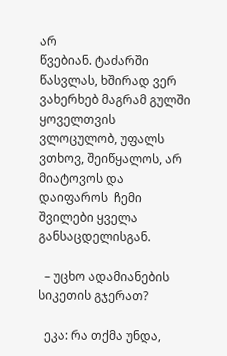არ
წვებიან. ტაძარში წასვლას, ხშირად ვერ ვახერხებ მაგრამ გულში ყოველთვის ვლოცულობ, უფალს
ვთხოვ, შეიწყალოს, არ მიატოვოს და დაიფაროს  ჩემი შვილები ყველა განსაცდელისგან.

  – უცხო ადამიანების სიკეთის გჯერათ?

  ეკა: რა თქმა უნდა,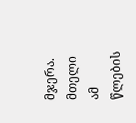მჯერა. მთელი ამ წლების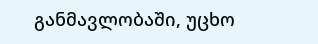განმავლობაში, უცხო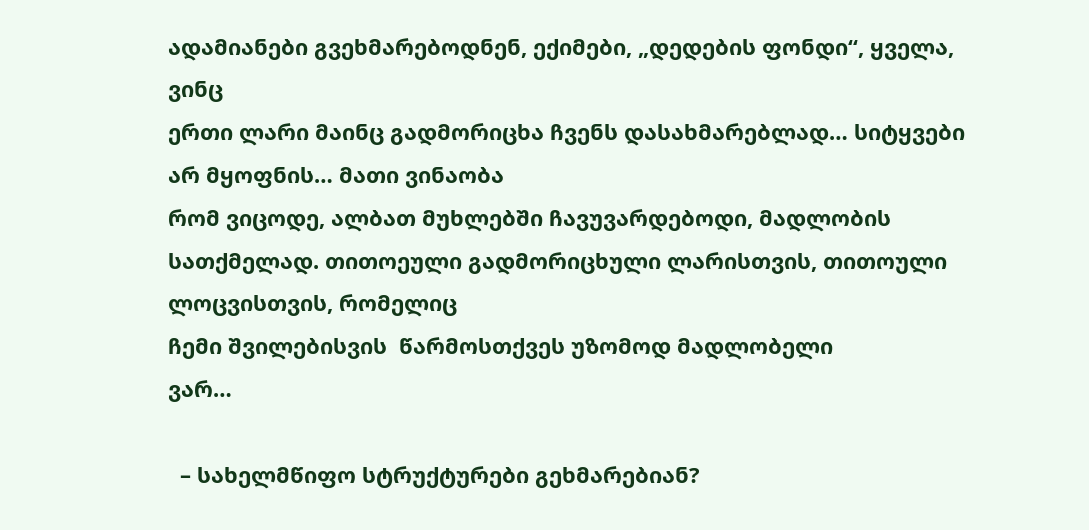ადამიანები გვეხმარებოდნენ, ექიმები, „დედების ფონდი“, ყველა, ვინც
ერთი ლარი მაინც გადმორიცხა ჩვენს დასახმარებლად… სიტყვები არ მყოფნის… მათი ვინაობა
რომ ვიცოდე, ალბათ მუხლებში ჩავუვარდებოდი, მადლობის სათქმელად. თითოეული გადმორიცხული ლარისთვის, თითოული ლოცვისთვის, რომელიც
ჩემი შვილებისვის  წარმოსთქვეს უზომოდ მადლობელი
ვარ…

  – სახელმწიფო სტრუქტურები გეხმარებიან?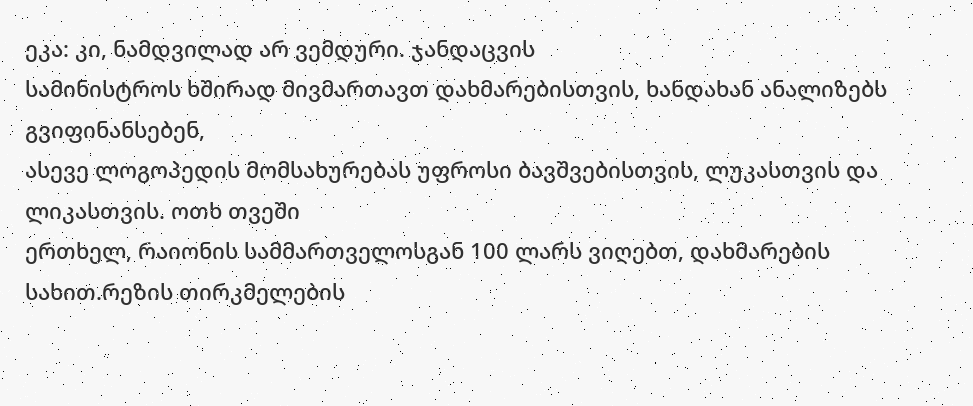ეკა: კი, ნამდვილად არ ვემდური. ჯანდაცვის
სამინისტროს ხშირად მივმართავთ დახმარებისთვის, ხანდახან ანალიზებს გვიფინანსებენ,
ასევე ლოგოპედის მომსახურებას უფროსი ბავშვებისთვის, ლუკასთვის და ლიკასთვის. ოთხ თვეში
ერთხელ, რაიონის სამმართველოსგან 100 ლარს ვიღებთ, დახმარების სახით.რეზის თირკმელების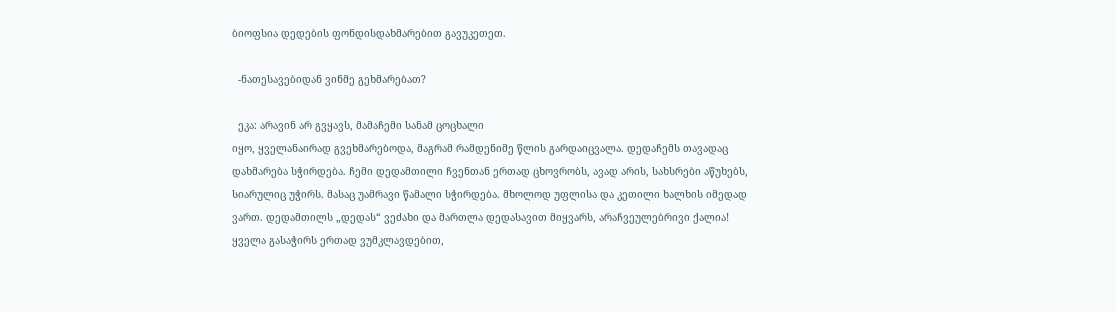ბიოფსია დედების ფონდისდახმარებით გავუკეთეთ.

  -ნათესავებიდან ვინმე გეხმარებათ?

  ეკა: არავინ არ გვყავს, მამაჩემი სანამ ცოცხალი
იყო, ყველანაირად გვეხმარებოდა, მაგრამ რამდენიმე წლის გარდაიცვალა. დედაჩემს თავადაც
დახმარება სჭირდება. ჩემი დედამთილი ჩვენთან ერთად ცხოვრობს, ავად არის, სახსრები აწუხებს,
სიარულიც უჭირს. მასაც უამრავი წამალი სჭირდება. მხოლოდ უფლისა და კეთილი ხალხის იმედად
ვართ. დედამთილს „დედას“ ვეძახი და მართლა დედასავით მიყვარს, არაჩვეულებრივი ქალია!
ყველა გასაჭირს ერთად ვუმკლავდებით,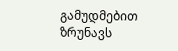გამუდმებით ზრუნავს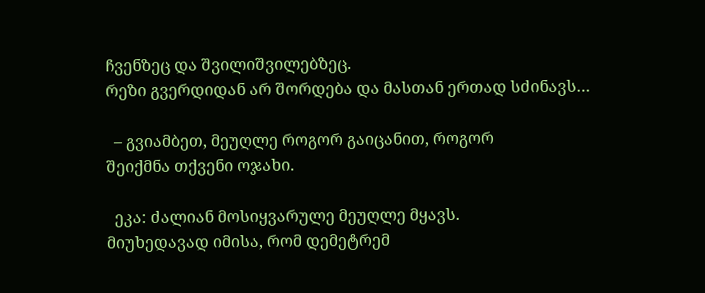ჩვენზეც და შვილიშვილებზეც.
რეზი გვერდიდან არ შორდება და მასთან ერთად სძინავს…

  – გვიამბეთ, მეუღლე როგორ გაიცანით, როგორ
შეიქმნა თქვენი ოჯახი.

  ეკა: ძალიან მოსიყვარულე მეუღლე მყავს.
მიუხედავად იმისა, რომ დემეტრემ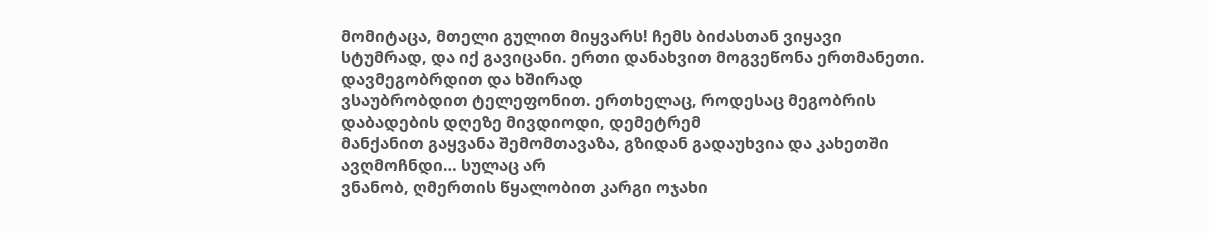მომიტაცა, მთელი გულით მიყვარს! ჩემს ბიძასთან ვიყავი
სტუმრად, და იქ გავიცანი. ერთი დანახვით მოგვეწონა ერთმანეთი. დავმეგობრდით და ხშირად
ვსაუბრობდით ტელეფონით. ერთხელაც, როდესაც მეგობრის დაბადების დღეზე მივდიოდი, დემეტრემ
მანქანით გაყვანა შემომთავაზა, გზიდან გადაუხვია და კახეთში ავღმოჩნდი… სულაც არ
ვნანობ, ღმერთის წყალობით კარგი ოჯახი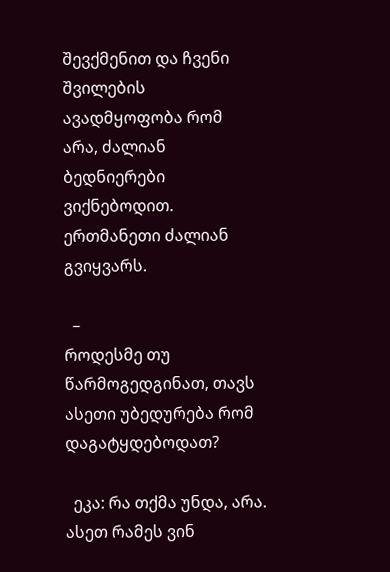შევქმენით და ჩვენი შვილების ავადმყოფობა რომ
არა, ძალიან ბედნიერები ვიქნებოდით. ერთმანეთი ძალიან გვიყვარს.

  –
როდესმე თუ წარმოგედგინათ, თავს ასეთი უბედურება რომ დაგატყდებოდათ?

  ეკა: რა თქმა უნდა, არა. ასეთ რამეს ვინ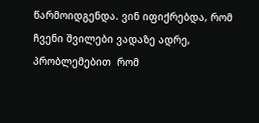წარმოიდგენდა. ვინ იფიქრებდა, რომ ჩვენი შვილები ვადაზე ადრე, პრობლემებით  რომ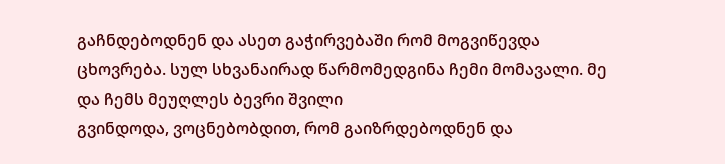გაჩნდებოდნენ და ასეთ გაჭირვებაში რომ მოგვიწევდა
ცხოვრება. სულ სხვანაირად წარმომედგინა ჩემი მომავალი. მე და ჩემს მეუღლეს ბევრი შვილი
გვინდოდა, ვოცნებობდით, რომ გაიზრდებოდნენ და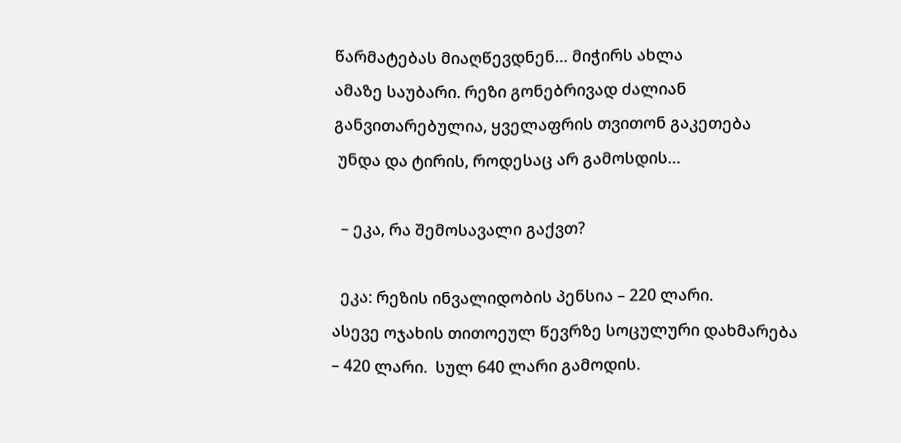წარმატებას მიაღწევდნენ… მიჭირს ახლა
ამაზე საუბარი. რეზი გონებრივად ძალიან განვითარებულია, ყველაფრის თვითონ გაკეთება
 უნდა და ტირის, როდესაც არ გამოსდის…

  – ეკა, რა შემოსავალი გაქვთ?

  ეკა: რეზის ინვალიდობის პენსია – 220 ლარი.
ასევე ოჯახის თითოეულ წევრზე სოცულური დახმარება – 420 ლარი.  სულ 640 ლარი გამოდის.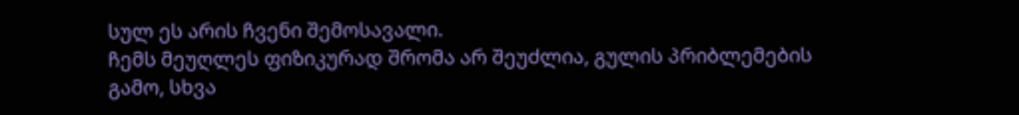სულ ეს არის ჩვენი შემოსავალი.
ჩემს მეუღლეს ფიზიკურად შრომა არ შეუძლია, გულის პრიბლემების გამო, სხვა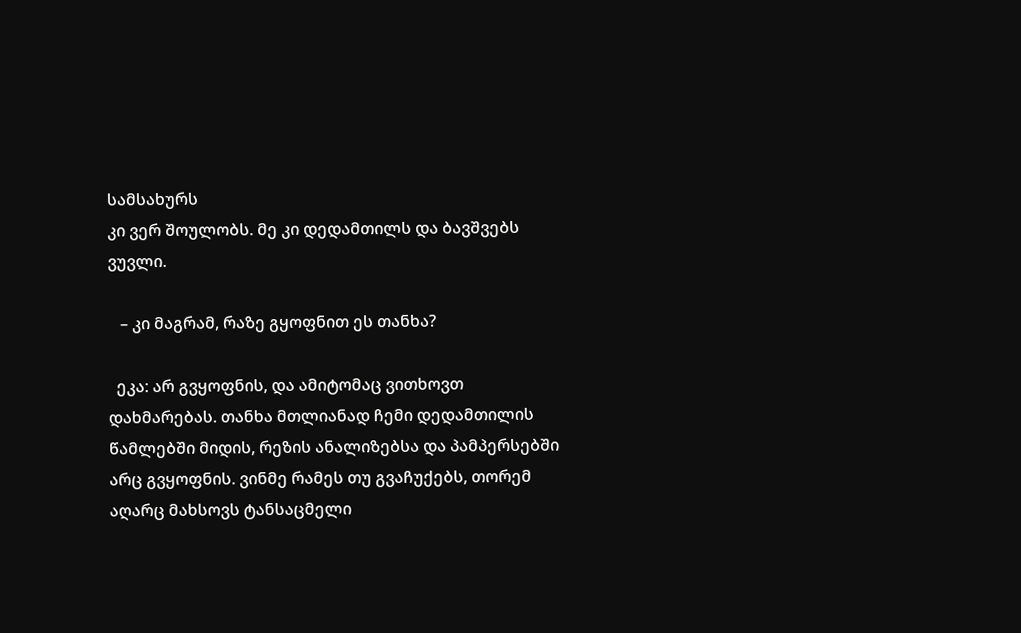სამსახურს
კი ვერ შოულობს. მე კი დედამთილს და ბავშვებს ვუვლი.

   – კი მაგრამ, რაზე გყოფნით ეს თანხა?

  ეკა: არ გვყოფნის, და ამიტომაც ვითხოვთ
დახმარებას. თანხა მთლიანად ჩემი დედამთილის წამლებში მიდის, რეზის ანალიზებსა და პამპერსებში
არც გვყოფნის. ვინმე რამეს თუ გვაჩუქებს, თორემ აღარც მახსოვს ტანსაცმელი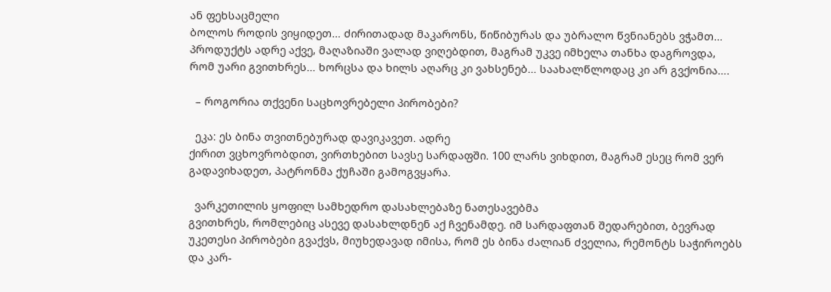ან ფეხსაცმელი
ბოლოს როდის ვიყიდეთ… ძირითადად მაკარონს, წიწიბურას და უბრალო წვნიანებს ვჭამთ…
პროდუქტს ადრე აქვე, მაღაზიაში ვალად ვიღებდით, მაგრამ უკვე იმხელა თანხა დაგროვდა,
რომ უარი გვითხრეს… ხორცსა და ხილს აღარც კი ვახსენებ… საახალწლოდაც კი არ გვქონია….

  – როგორია თქვენი საცხოვრებელი პირობები?

  ეკა: ეს ბინა თვითნებურად დავიკავეთ. ადრე
ქირით ვცხოვრობდით, ვირთხებით სავსე სარდაფში. 100 ლარს ვიხდით, მაგრამ ესეც რომ ვერ
გადავიხადეთ, პატრონმა ქუჩაში გამოგვყარა.

  ვარკეთილის ყოფილ სამხედრო დასახლებაზე ნათესავებმა
გვითხრეს, რომლებიც ასევე დასახლდნენ აქ ჩვენამდე. იმ სარდაფთან შედარებით, ბევრად
უკეთესი პირობები გვაქვს, მიუხედავად იმისა, რომ ეს ბინა ძალიან ძველია, რემონტს საჭიროებს
და კარ-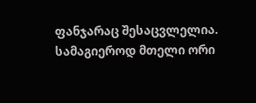ფანჯარაც შესაცვლელია. სამაგიეროდ მთელი ორი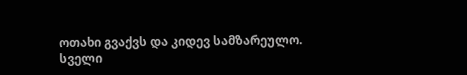ოთახი გვაქვს და კიდევ სამზარეულო.
სველი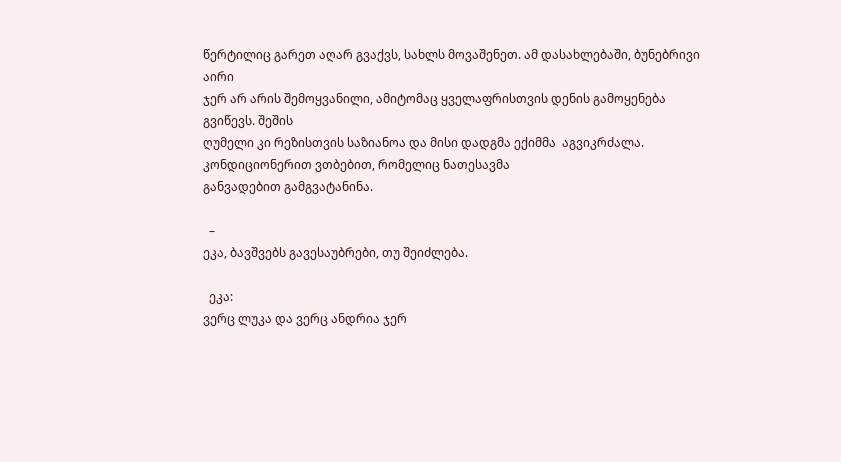წერტილიც გარეთ აღარ გვაქვს, სახლს მოვაშენეთ. ამ დასახლებაში, ბუნებრივი აირი
ჯერ არ არის შემოყვანილი, ამიტომაც ყველაფრისთვის დენის გამოყენება გვიწევს. შეშის
ღუმელი კი რეზისთვის საზიანოა და მისი დადგმა ექიმმა  აგვიკრძალა. კონდიციონერით ვთბებით, რომელიც ნათესავმა
განვადებით გამგვატანინა.

  –
ეკა, ბავშვებს გავესაუბრები, თუ შეიძლება.

  ეკა:
ვერც ლუკა და ვერც ანდრია ჯერ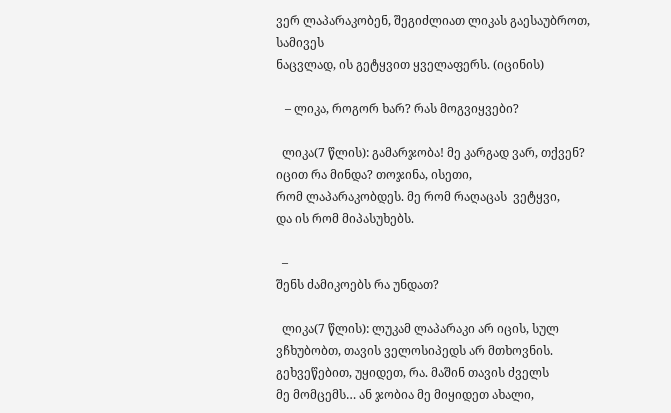ვერ ლაპარაკობენ, შეგიძლიათ ლიკას გაესაუბროთ, სამივეს
ნაცვლად, ის გეტყვით ყველაფერს. (იცინის)

   – ლიკა, როგორ ხარ? რას მოგვიყვები?

  ლიკა(7 წლის): გამარჯობა! მე კარგად ვარ, თქვენ? იცით რა მინდა? თოჯინა, ისეთი,
რომ ლაპარაკობდეს. მე რომ რაღაცას  ვეტყვი,
და ის რომ მიპასუხებს.

  –
შენს ძამიკოებს რა უნდათ?

  ლიკა(7 წლის): ლუკამ ლაპარაკი არ იცის, სულ
ვჩხუბობთ, თავის ველოსიპედს არ მთხოვნის. გეხვეწებით, უყიდეთ, რა. მაშინ თავის ძველს
მე მომცემს… ან ჯობია მე მიყიდეთ ახალი,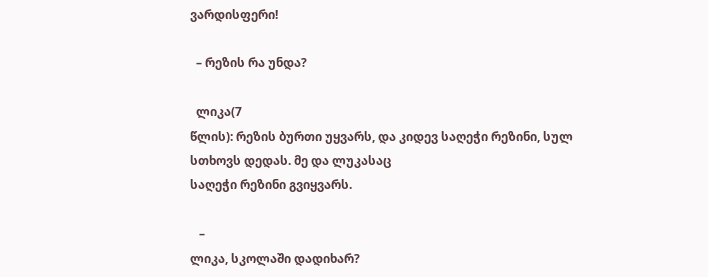ვარდისფერი!

  – რეზის რა უნდა?

  ლიკა(7
წლის): რეზის ბურთი უყვარს, და კიდევ საღეჭი რეზინი, სულ სთხოვს დედას. მე და ლუკასაც
საღეჭი რეზინი გვიყვარს.

   –
ლიკა, სკოლაში დადიხარ?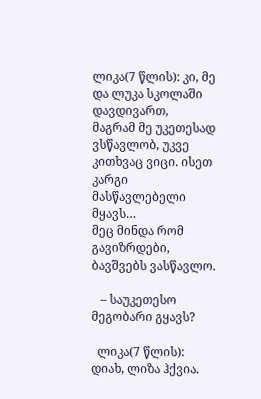ლიკა(7 წლის): კი, მე და ლუკა სკოლაში დავდივართ,
მაგრამ მე უკეთესად ვსწავლობ, უკვე კითხვაც ვიცი. ისეთ კარგი მასწავლებელი მყავს…
მეც მინდა რომ გავიზრდები, ბავშვებს ვასწავლო.

   – საუკეთესო მეგობარი გყავს?

  ლიკა(7 წლის): დიახ, ლიზა ჰქვია.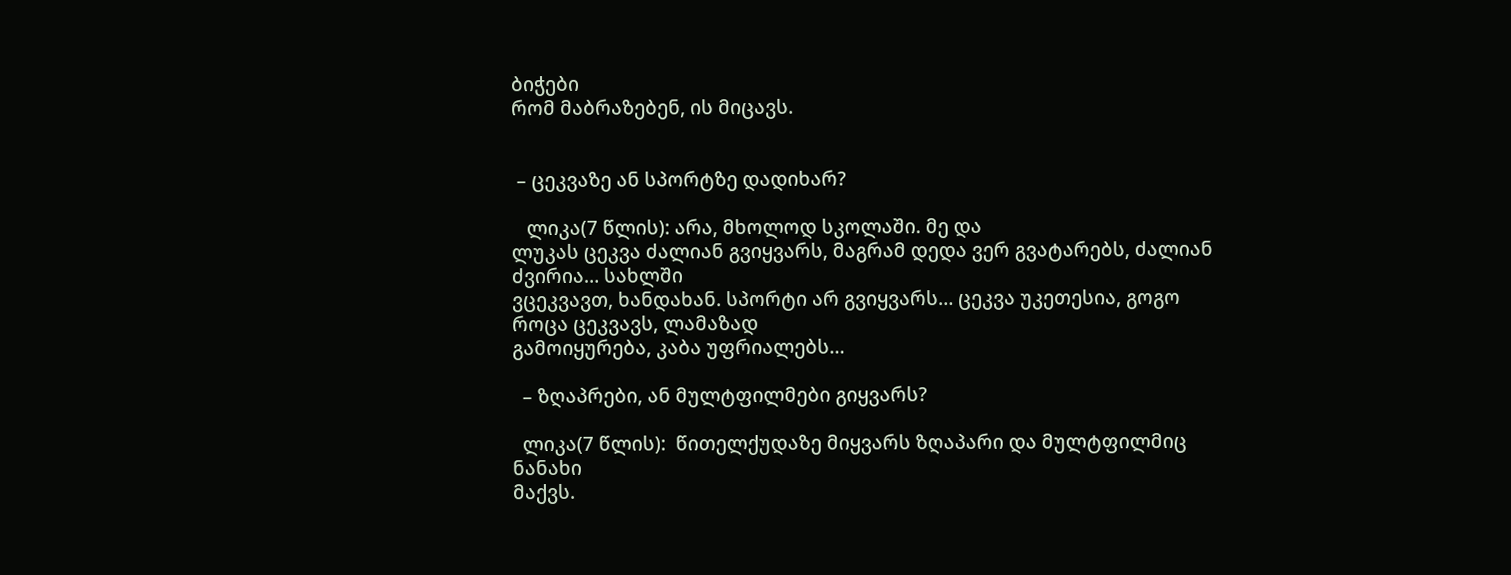ბიჭები
რომ მაბრაზებენ, ის მიცავს.


 – ცეკვაზე ან სპორტზე დადიხარ?

   ლიკა(7 წლის): არა, მხოლოდ სკოლაში. მე და
ლუკას ცეკვა ძალიან გვიყვარს, მაგრამ დედა ვერ გვატარებს, ძალიან ძვირია… სახლში
ვცეკვავთ, ხანდახან. სპორტი არ გვიყვარს… ცეკვა უკეთესია, გოგო როცა ცეკვავს, ლამაზად
გამოიყურება, კაბა უფრიალებს…

  – ზღაპრები, ან მულტფილმები გიყვარს?

  ლიკა(7 წლის):  წითელქუდაზე მიყვარს ზღაპარი და მულტფილმიც ნანახი
მაქვს.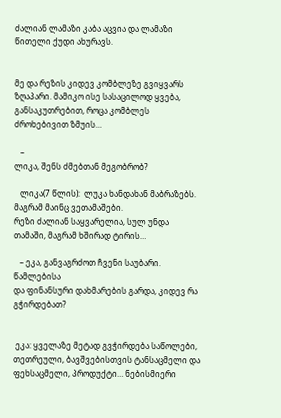ძალიან ლამაზი კაბა აცვია და ლამაზი წითელი ქუდი ახურავს.


მე და რეზის კიდევ კომბლეზე გვიყვარს ზღაპარი. მამიკო ისე სასაცილოდ ყვება,
განსაკუთრებით, როცა კომბლეს ძროხებივით ზმუის…

   –
ლიკა, შენს ძმებთან მეგობრობ?

   ლიკა(7 წლის):  ლუკა ხანდახან მაბრაზებს. მაგრამ მაინც ვეთამაშები.
რეზი ძალიან საყვარელია, სულ უნდა თამაში, მაგრამ ხშირად ტირის…

   – ეკა, განვაგრძოთ ჩვენი საუბარი. წამლებისა
და ფინანსური დახმარების გარდა, კიდევ რა გჭირდებათ?


 ეკა: ყველაზე მეტად გვჭირდება საწოლები,
თეთრეული, ბავშვებისთვის ტანსაცმელი და ფეხსაცმელი, პროდუქტი… ნებისმიერი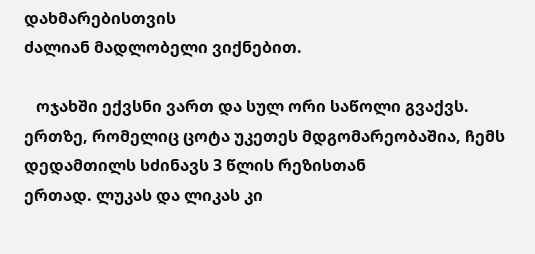დახმარებისთვის
ძალიან მადლობელი ვიქნებით.

   ოჯახში ექვსნი ვართ და სულ ორი საწოლი გვაქვს.
ერთზე, რომელიც ცოტა უკეთეს მდგომარეობაშია, ჩემს დედამთილს სძინავს 3 წლის რეზისთან
ერთად. ლუკას და ლიკას კი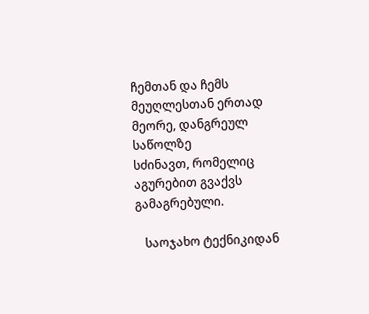ჩემთან და ჩემს მეუღლესთან ერთად მეორე, დანგრეულ საწოლზე
სძინავთ, რომელიც აგურებით გვაქვს გამაგრებული.

   საოჯახო ტექნიკიდან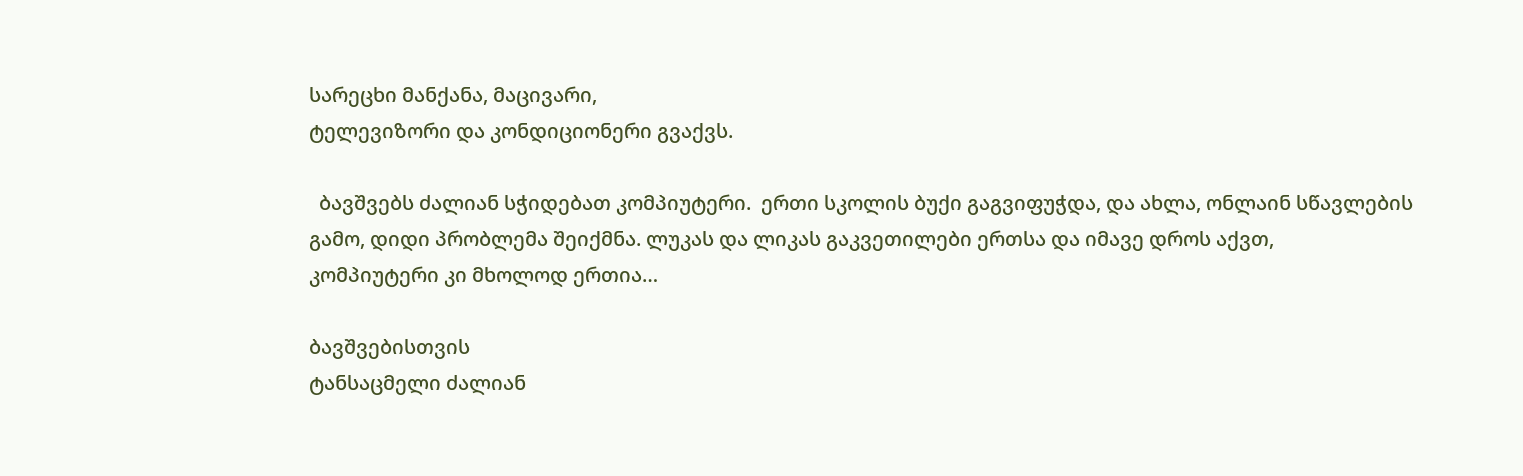სარეცხი მანქანა, მაცივარი,
ტელევიზორი და კონდიციონერი გვაქვს.

  ბავშვებს ძალიან სჭიდებათ კომპიუტერი.  ერთი სკოლის ბუქი გაგვიფუჭდა, და ახლა, ონლაინ სწავლების
გამო, დიდი პრობლემა შეიქმნა. ლუკას და ლიკას გაკვეთილები ერთსა და იმავე დროს აქვთ,
კომპიუტერი კი მხოლოდ ერთია…

ბავშვებისთვის
ტანსაცმელი ძალიან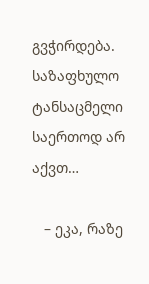გვჭირდება. საზაფხულო ტანსაცმელი საერთოდ არ აქვთ…

   – ეკა, რაზე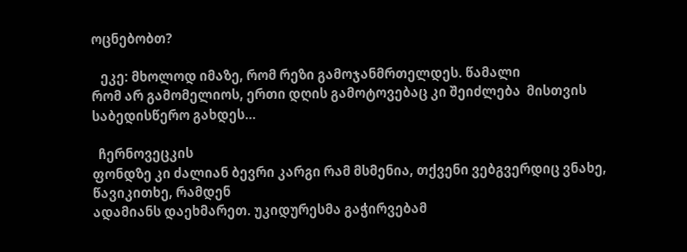ოცნებობთ?

   ეკე: მხოლოდ იმაზე, რომ რეზი გამოჯანმრთელდეს. წამალი
რომ არ გამომელიოს, ერთი დღის გამოტოვებაც კი შეიძლება  მისთვის საბედისწერო გახდეს…

  ჩერნოვეცკის
ფონდზე კი ძალიან ბევრი კარგი რამ მსმენია, თქვენი ვებგვერდიც ვნახე, წავიკითხე, რამდენ
ადამიანს დაეხმარეთ. უკიდურესმა გაჭირვებამ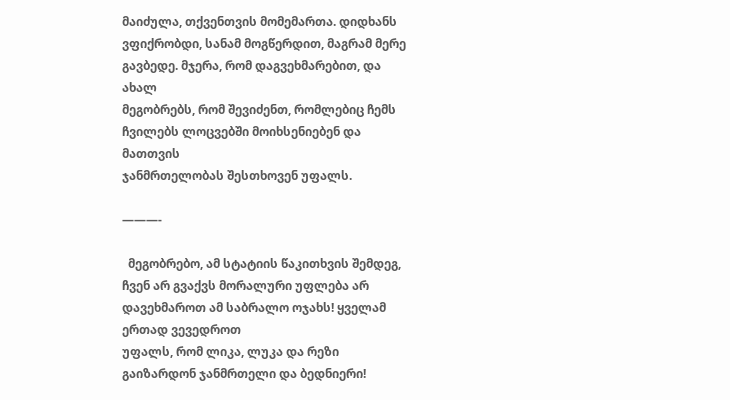მაიძულა, თქვენთვის მომემართა. დიდხანს
ვფიქრობდი, სანამ მოგწერდით, მაგრამ მერე გავბედე. მჯერა, რომ დაგვეხმარებით, და ახალ
მეგობრებს, რომ შევიძენთ, რომლებიც ჩემს ჩვილებს ლოცვებში მოიხსენიებენ და მათთვის
ჯანმრთელობას შესთხოვენ უფალს.

———-

  მეგობრებო, ამ სტატიის წაკითხვის შემდეგ,
ჩვენ არ გვაქვს მორალური უფლება არ დავეხმაროთ ამ საბრალო ოჯახს! ყველამ ერთად ვევედროთ
უფალს, რომ ლიკა, ლუკა და რეზი გაიზარდონ ჯანმრთელი და ბედნიერი!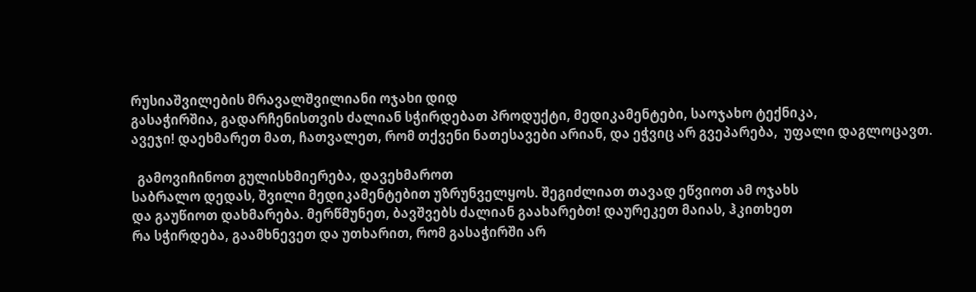რუსიაშვილების მრავალშვილიანი ოჯახი დიდ
გასაჭირშია, გადარჩენისთვის ძალიან სჭირდებათ პროდუქტი, მედიკამენტები, საოჯახო ტექნიკა,
ავეჯი! დაეხმარეთ მათ, ჩათვალეთ, რომ თქვენი ნათესავები არიან, და ეჭვიც არ გვეპარება,  უფალი დაგლოცავთ.

  გამოვიჩინოთ გულისხმიერება, დავეხმაროთ
საბრალო დედას, შვილი მედიკამენტებით უზრუნველყოს. შეგიძლიათ თავად ეწვიოთ ამ ოჯახს
და გაუწიოთ დახმარება. მერწმუნეთ, ბავშვებს ძალიან გაახარებთ! დაურეკეთ მაიას, ჰკითხეთ
რა სჭირდება, გაამხნევეთ და უთხარით, რომ გასაჭირში არ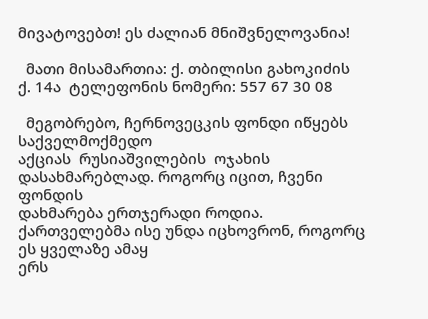მივატოვებთ! ეს ძალიან მნიშვნელოვანია!

  მათი მისამართია: ქ. თბილისი გახოკიძის
ქ. 14ა  ტელეფონის ნომერი: 557 67 30 08

  მეგობრებო, ჩერნოვეცკის ფონდი იწყებს საქველმოქმედო
აქციას  რუსიაშვილების  ოჯახის დასახმარებლად. როგორც იცით, ჩვენი ფონდის
დახმარება ერთჯერადი როდია. ქართველებმა ისე უნდა იცხოვრონ, როგორც ეს ყველაზე ამაყ
ერს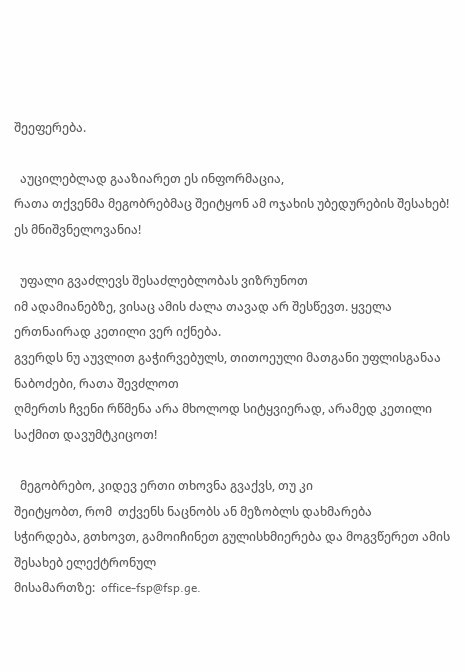შეეფერება.

  აუცილებლად გააზიარეთ ეს ინფორმაცია,
რათა თქვენმა მეგობრებმაც შეიტყონ ამ ოჯახის უბედურების შესახებ! ეს მნიშვნელოვანია!

  უფალი გვაძლევს შესაძლებლობას ვიზრუნოთ
იმ ადამიანებზე, ვისაც ამის ძალა თავად არ შესწევთ. ყველა ერთნაირად კეთილი ვერ იქნება.
გვერდს ნუ აუვლით გაჭირვებულს, თითოეული მათგანი უფლისგანაა ნაბოძები, რათა შევძლოთ
ღმერთს ჩვენი რწმენა არა მხოლოდ სიტყვიერად, არამედ კეთილი საქმით დავუმტკიცოთ!

  მეგობრებო, კიდევ ერთი თხოვნა გვაქვს, თუ კი
შეიტყობთ, რომ  თქვენს ნაცნობს ან მეზობლს დახმარება
სჭირდება, გთხოვთ, გამოიჩინეთ გულისხმიერება და მოგვწერეთ ამის შესახებ ელექტრონულ
მისამართზე:  office-fsp@fsp.ge.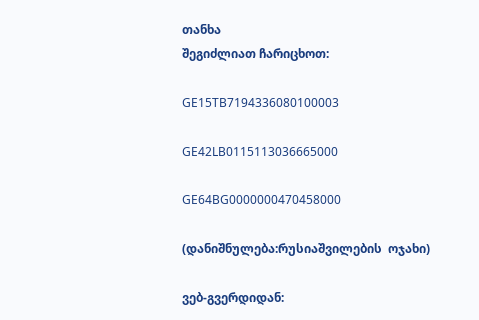თანხა
შეგიძლიათ ჩარიცხოთ:

GE15TB7194336080100003

GE42LB0115113036665000

GE64BG0000000470458000

(დანიშნულება:რუსიაშვილების  ოჯახი)

ვებ-გვერდიდან: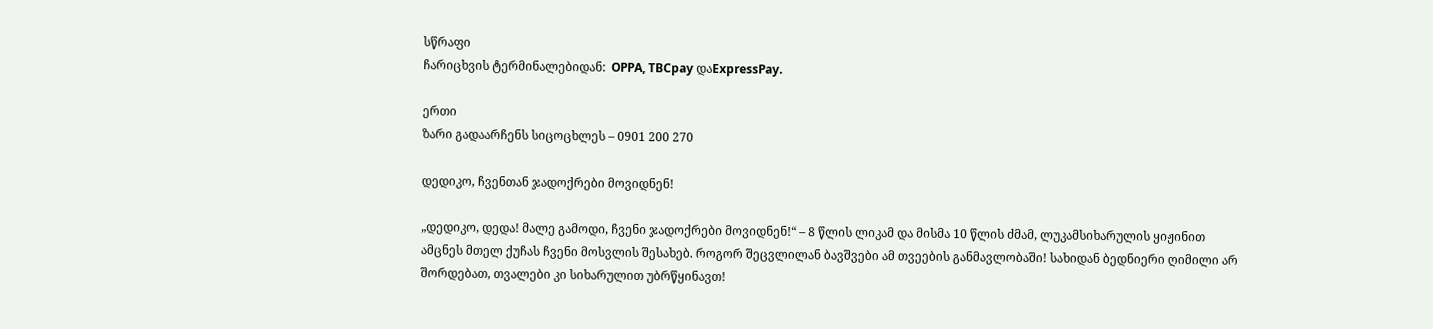სწრაფი
ჩარიცხვის ტერმინალებიდან:  OPPA, TBCpay დაExpressPay.

ერთი
ზარი გადაარჩენს სიცოცხლეს – 0901 200 270

დედიკო, ჩვენთან ჯადოქრები მოვიდნენ!

„დედიკო, დედა! მალე გამოდი, ჩვენი ჯადოქრები მოვიდნენ!“ – 8 წლის ლიკამ და მისმა 10 წლის ძმამ, ლუკამსიხარულის ყიჟინით ამცნეს მთელ ქუჩას ჩვენი მოსვლის შესახებ. როგორ შეცვლილან ბავშვები ამ თვეების განმავლობაში! სახიდან ბედნიერი ღიმილი არ შორდებათ, თვალები კი სიხარულით უბრწყინავთ!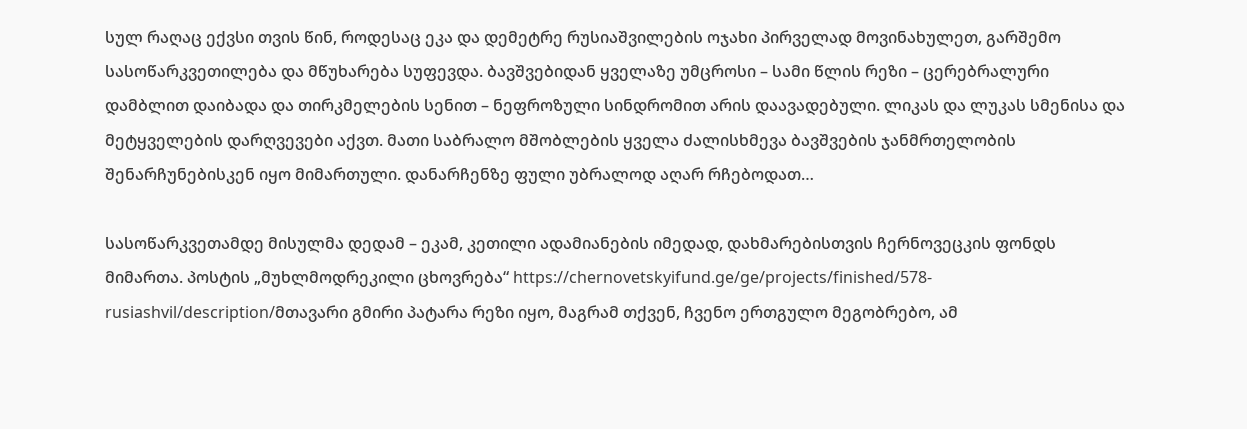სულ რაღაც ექვსი თვის წინ, როდესაც ეკა და დემეტრე რუსიაშვილების ოჯახი პირველად მოვინახულეთ, გარშემო სასოწარკვეთილება და მწუხარება სუფევდა. ბავშვებიდან ყველაზე უმცროსი – სამი წლის რეზი – ცერებრალური დამბლით დაიბადა და თირკმელების სენით – ნეფროზული სინდრომით არის დაავადებული. ლიკას და ლუკას სმენისა და მეტყველების დარღვევები აქვთ. მათი საბრალო მშობლების ყველა ძალისხმევა ბავშვების ჯანმრთელობის შენარჩუნებისკენ იყო მიმართული. დანარჩენზე ფული უბრალოდ აღარ რჩებოდათ…

სასოწარკვეთამდე მისულმა დედამ – ეკამ, კეთილი ადამიანების იმედად, დახმარებისთვის ჩერნოვეცკის ფონდს მიმართა. პოსტის „მუხლმოდრეკილი ცხოვრება“ https://chernovetskyifund.ge/ge/projects/finished/578-rusiashvil/description/მთავარი გმირი პატარა რეზი იყო, მაგრამ თქვენ, ჩვენო ერთგულო მეგობრებო, ამ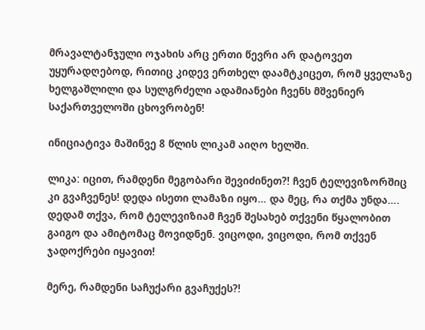მრავალტანჯული ოჯახის არც ერთი წევრი არ დატოვეთ უყურადღებოდ, რითიც კიდევ ერთხელ დაამტკიცეთ, რომ ყველაზე ხელგაშლილი და სულგრძელი ადამიანები ჩვენს მშვენიერ საქართველოში ცხოვრობენ!

ინიციატივა მაშინვე 8 წლის ლიკამ აიღო ხელში.

ლიკა: იცით, რამდენი მეგობარი შევიძინეთ?! ჩვენ ტელევიზორშიც კი გვაჩვენეს! დედა ისეთი ლამაზი იყო… და მეც, რა თქმა უნდა…. დედამ თქვა, რომ ტელევიზიამ ჩვენ შესახებ თქვენი წყალობით გაიგო და ამიტომაც მოვიდნენ. ვიცოდი, ვიცოდი, რომ თქვენ ჯადოქრები იყავით!

მერე, რამდენი საჩუქარი გვაჩუქეს?!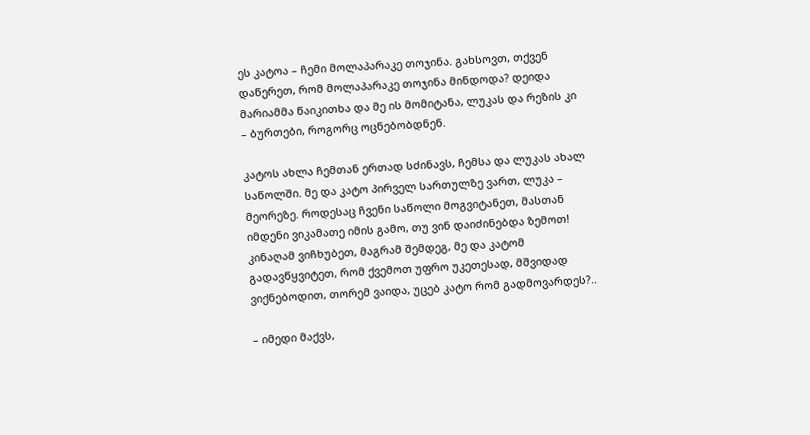ეს კატოა – ჩემი მოლაპარაკე თოჯინა. გახსოვთ, თქვენ დაწერეთ, რომ მოლაპარაკე თოჯინა მინდოდა? დეიდა მარიამმა წაიკითხა და მე ის მომიტანა, ლუკას და რეზის კი  – ბურთები, როგორც ოცნებობდნენ.

კატოს ახლა ჩემთან ერთად სძინავს, ჩემსა და ლუკას ახალ საწოლში. მე და კატო პირველ სართულზე ვართ, ლუკა – მეორეზე. როდესაც ჩვენი საწოლი მოგვიტანეთ, მასთან იმდენი ვიკამათე იმის გამო, თუ ვინ დაიძინებდა ზემოთ! კინაღამ ვიჩხუბეთ, მაგრამ შემდეგ, მე და კატომ გადავწყვიტეთ, რომ ქვემოთ უფრო უკეთესად, მშვიდად ვიქნებოდით, თორემ ვაიდა, უცებ კატო რომ გადმოვარდეს?..

– იმედი მაქვს,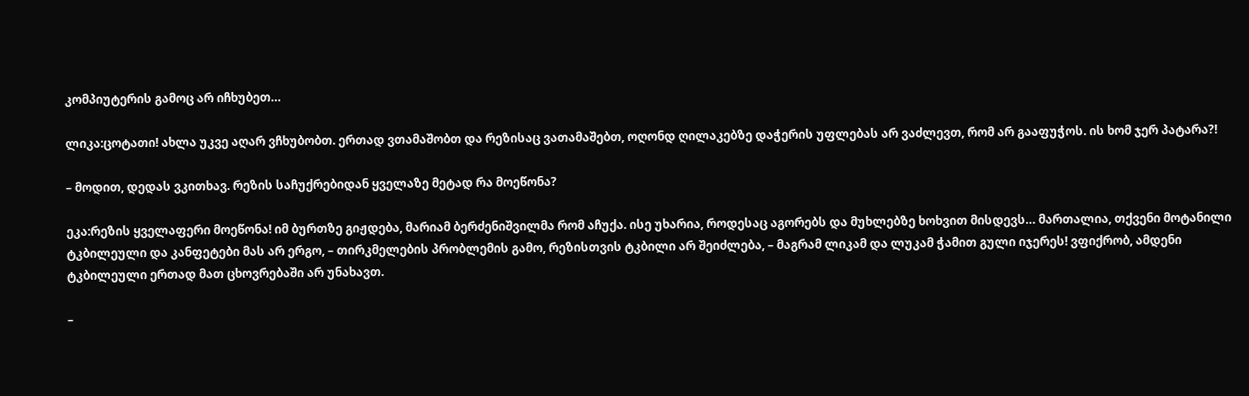კომპიუტერის გამოც არ იჩხუბეთ…

ლიკა:ცოტათი! ახლა უკვე აღარ ვჩხუბობთ. ერთად ვთამაშობთ და რეზისაც ვათამაშებთ, ოღონდ ღილაკებზე დაჭერის უფლებას არ ვაძლევთ, რომ არ გააფუჭოს. ის ხომ ჯერ პატარა?!

– მოდით, დედას ვკითხავ. რეზის საჩუქრებიდან ყველაზე მეტად რა მოეწონა?

ეკა:რეზის ყველაფერი მოეწონა! იმ ბურთზე გიჟდება, მარიამ ბერძენიშვილმა რომ აჩუქა. ისე უხარია, როდესაც აგორებს და მუხლებზე ხოხვით მისდევს… მართალია, თქვენი მოტანილი ტკბილეული და კანფეტები მას არ ერგო, – თირკმელების პრობლემის გამო, რეზისთვის ტკბილი არ შეიძლება, – მაგრამ ლიკამ და ლუკამ ჭამით გული იჯერეს! ვფიქრობ, ამდენი ტკბილეული ერთად მათ ცხოვრებაში არ უნახავთ.

–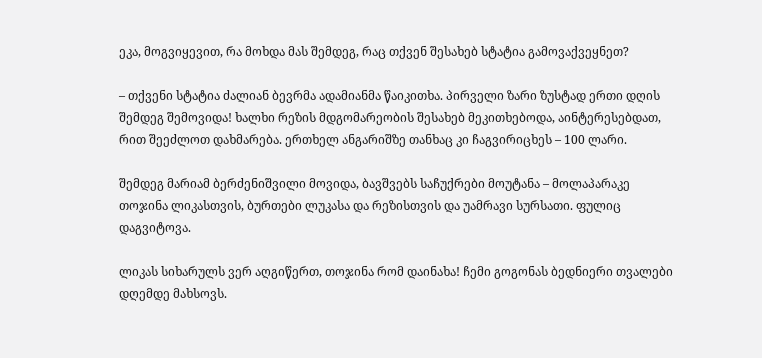ეკა, მოგვიყევით, რა მოხდა მას შემდეგ, რაც თქვენ შესახებ სტატია გამოვაქვეყნეთ?

– თქვენი სტატია ძალიან ბევრმა ადამიანმა წაიკითხა. პირველი ზარი ზუსტად ერთი დღის შემდეგ შემოვიდა! ხალხი რეზის მდგომარეობის შესახებ მეკითხებოდა, აინტერესებდათ, რით შეეძლოთ დახმარება. ერთხელ ანგარიშზე თანხაც კი ჩაგვირიცხეს – 100 ლარი.

შემდეგ მარიამ ბერძენიშვილი მოვიდა, ბავშვებს საჩუქრები მოუტანა – მოლაპარაკე თოჯინა ლიკასთვის, ბურთები ლუკასა და რეზისთვის და უამრავი სურსათი. ფულიც დაგვიტოვა.

ლიკას სიხარულს ვერ აღგიწერთ, თოჯინა რომ დაინახა! ჩემი გოგონას ბედნიერი თვალები დღემდე მახსოვს.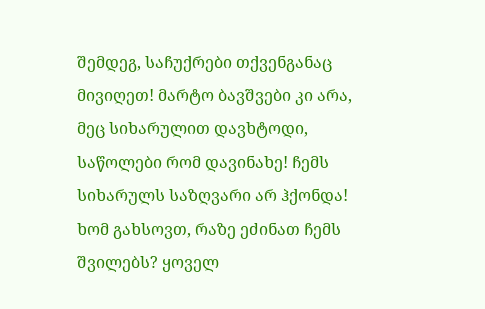შემდეგ, საჩუქრები თქვენგანაც მივიღეთ! მარტო ბავშვები კი არა, მეც სიხარულით დავხტოდი, საწოლები რომ დავინახე! ჩემს სიხარულს საზღვარი არ ჰქონდა! ხომ გახსოვთ, რაზე ეძინათ ჩემს შვილებს? ყოველ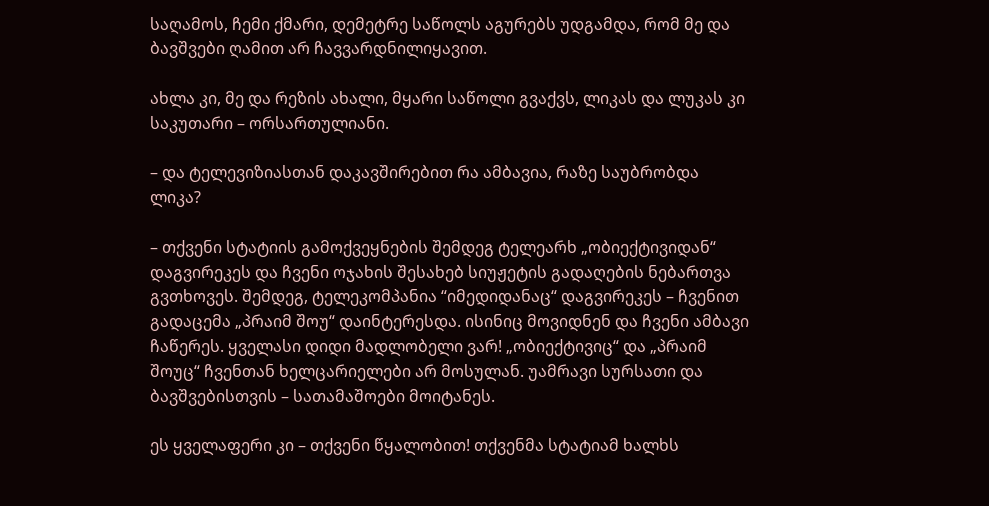საღამოს, ჩემი ქმარი, დემეტრე საწოლს აგურებს უდგამდა, რომ მე და ბავშვები ღამით არ ჩავვარდნილიყავით.

ახლა კი, მე და რეზის ახალი, მყარი საწოლი გვაქვს, ლიკას და ლუკას კი საკუთარი – ორსართულიანი.

– და ტელევიზიასთან დაკავშირებით რა ამბავია, რაზე საუბრობდა ლიკა?

– თქვენი სტატიის გამოქვეყნების შემდეგ ტელეარხ „ობიექტივიდან“ დაგვირეკეს და ჩვენი ოჯახის შესახებ სიუჟეტის გადაღების ნებართვა გვთხოვეს. შემდეგ, ტელეკომპანია “იმედიდანაც“ დაგვირეკეს – ჩვენით გადაცემა „პრაიმ შოუ“ დაინტერესდა. ისინიც მოვიდნენ და ჩვენი ამბავი ჩაწერეს. ყველასი დიდი მადლობელი ვარ! „ობიექტივიც“ და „პრაიმ შოუც“ ჩვენთან ხელცარიელები არ მოსულან. უამრავი სურსათი და ბავშვებისთვის – სათამაშოები მოიტანეს.

ეს ყველაფერი კი – თქვენი წყალობით! თქვენმა სტატიამ ხალხს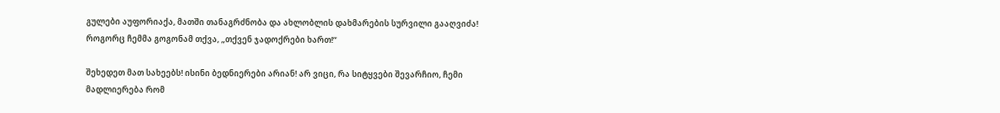გულები აუფორიაქა, მათში თანაგრძნობა და ახლობლის დახმარების სურვილი გააღვიძა! როგორც ჩემმა გოგონამ თქვა, „თქვენ ჯადოქრები ხართ!“

შეხედეთ მათ სახეებს! ისინი ბედნიერები არიან! არ ვიცი, რა სიტყვები შევარჩიო, ჩემი მადლიერება რომ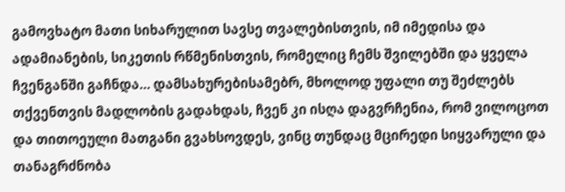გამოვხატო მათი სიხარულით სავსე თვალებისთვის, იმ იმედისა და ადამიანების, სიკეთის რწმენისთვის, რომელიც ჩემს შვილებში და ყველა ჩვენგანში გაჩნდა… დამსახურებისამებრ, მხოლოდ უფალი თუ შეძლებს თქვენთვის მადლობის გადახდას, ჩვენ კი ისღა დაგვრჩენია, რომ ვილოცოთ და თითოეული მათგანი გვახსოვდეს, ვინც თუნდაც მცირედი სიყვარული და თანაგრძნობა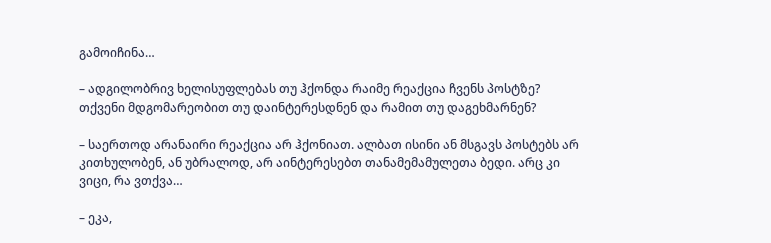გამოიჩინა…

– ადგილობრივ ხელისუფლებას თუ ჰქონდა რაიმე რეაქცია ჩვენს პოსტზე? თქვენი მდგომარეობით თუ დაინტერესდნენ და რამით თუ დაგეხმარნენ?

– საერთოდ არანაირი რეაქცია არ ჰქონიათ. ალბათ ისინი ან მსგავს პოსტებს არ კითხულობენ, ან უბრალოდ, არ აინტერესებთ თანამემამულეთა ბედი. არც კი ვიცი, რა ვთქვა…

– ეკა,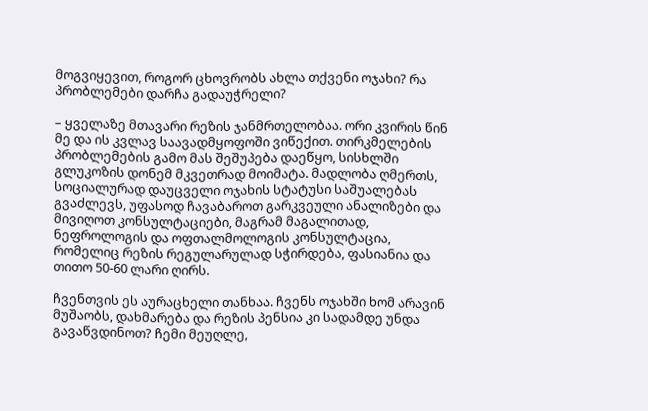მოგვიყევით, როგორ ცხოვრობს ახლა თქვენი ოჯახი? რა პრობლემები დარჩა გადაუჭრელი?

– ყველაზე მთავარი რეზის ჯანმრთელობაა. ორი კვირის წინ მე და ის კვლავ საავადმყოფოში ვიწექით. თირკმელების პრობლემების გამო მას შეშუპება დაეწყო, სისხლში გლუკოზის დონემ მკვეთრად მოიმატა. მადლობა ღმერთს, სოციალურად დაუცველი ოჯახის სტატუსი საშუალებას გვაძლევს, უფასოდ ჩავაბაროთ გარკვეული ანალიზები და მივიღოთ კონსულტაციები, მაგრამ მაგალითად, ნეფროლოგის და ოფთალმოლოგის კონსულტაცია, რომელიც რეზის რეგულარულად სჭირდება, ფასიანია და თითო 50-60 ლარი ღირს.

ჩვენთვის ეს აურაცხელი თანხაა. ჩვენს ოჯახში ხომ არავინ მუშაობს, დახმარება და რეზის პენსია კი სადამდე უნდა გავაწვდინოთ? ჩემი მეუღლე,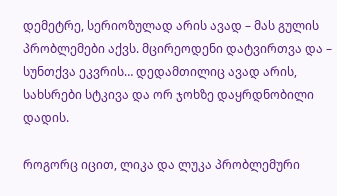დემეტრე, სერიოზულად არის ავად – მას გულის პრობლემები აქვს. მცირეოდენი დატვირთვა და – სუნთქვა ეკვრის… დედამთილიც ავად არის, სახსრები სტკივა და ორ ჯოხზე დაყრდნობილი დადის.

როგორც იცით, ლიკა და ლუკა პრობლემური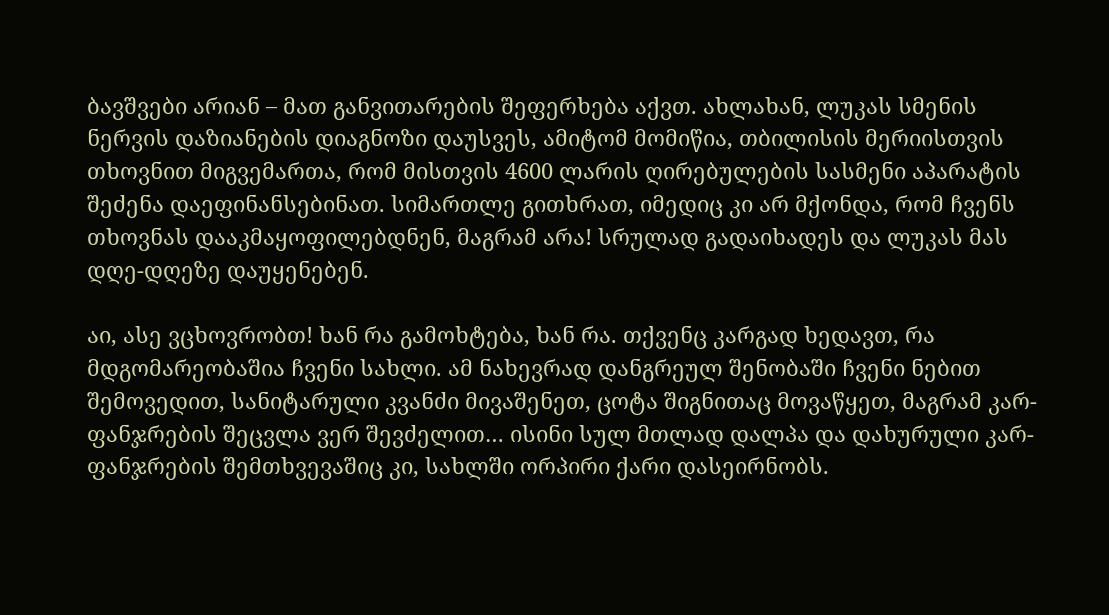ბავშვები არიან – მათ განვითარების შეფერხება აქვთ. ახლახან, ლუკას სმენის ნერვის დაზიანების დიაგნოზი დაუსვეს, ამიტომ მომიწია, თბილისის მერიისთვის თხოვნით მიგვემართა, რომ მისთვის 4600 ლარის ღირებულების სასმენი აპარატის შეძენა დაეფინანსებინათ. სიმართლე გითხრათ, იმედიც კი არ მქონდა, რომ ჩვენს თხოვნას დააკმაყოფილებდნენ, მაგრამ არა! სრულად გადაიხადეს და ლუკას მას დღე-დღეზე დაუყენებენ.

აი, ასე ვცხოვრობთ! ხან რა გამოხტება, ხან რა. თქვენც კარგად ხედავთ, რა მდგომარეობაშია ჩვენი სახლი. ამ ნახევრად დანგრეულ შენობაში ჩვენი ნებით შემოვედით, სანიტარული კვანძი მივაშენეთ, ცოტა შიგნითაც მოვაწყეთ, მაგრამ კარ-ფანჯრების შეცვლა ვერ შევძელით… ისინი სულ მთლად დალპა და დახურული კარ-ფანჯრების შემთხვევაშიც კი, სახლში ორპირი ქარი დასეირნობს.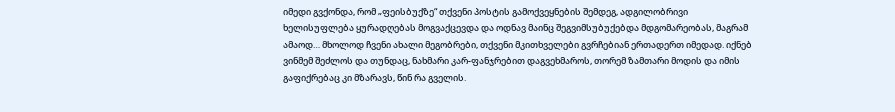იმედი გვქონდა, რომ „ფეისბუქზე“ თქვენი პოსტის გამოქვეყნების შემდეგ, ადგილობრივი ხელისუფლება ყურადღებას მოგვაქცევდა და ოდნავ მაინც შეგვიმსუბუქებდა მდგომარეობას, მაგრამ ამაოდ… მხოლოდ ჩვენი ახალი მეგობრები, თქვენი მკითხველები გვრჩებიან ერთადერთ იმედად. იქნებ ვინმემ შეძლოს და თუნდაც, ნახმარი კარ-ფანჯრებით დაგვეხმაროს, თორემ ზამთარი მოდის და იმის გაფიქრებაც კი მზარავს, წინ რა გველის.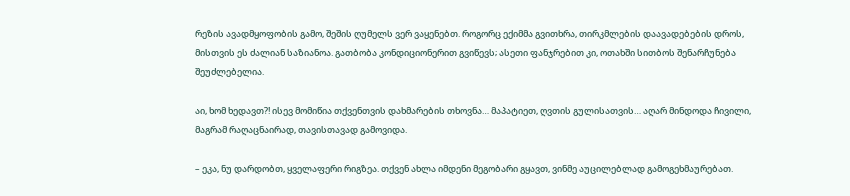რეზის ავადმყოფობის გამო, შეშის ღუმელს ვერ ვაყენებთ. როგორც ექიმმა გვითხრა, თირკმლების დაავადებების დროს, მისთვის ეს ძალიან საზიანოა. გათბობა კონდიციონერით გვიწევს; ასეთი ფანჯრებით კი, ოთახში სითბოს შენარჩუნება შეუძლებელია.

აი, ხომ ხედავთ?! ისევ მომიწია თქვენთვის დახმარების თხოვნა… მაპატიეთ, ღვთის გულისათვის… აღარ მინდოდა ჩივილი, მაგრამ რაღაცნაირად, თავისთავად გამოვიდა.

– ეკა, ნუ დარდობთ, ყველაფერი რიგზეა. თქვენ ახლა იმდენი მეგობარი გყავთ, ვინმე აუცილებლად გამოგეხმაურებათ.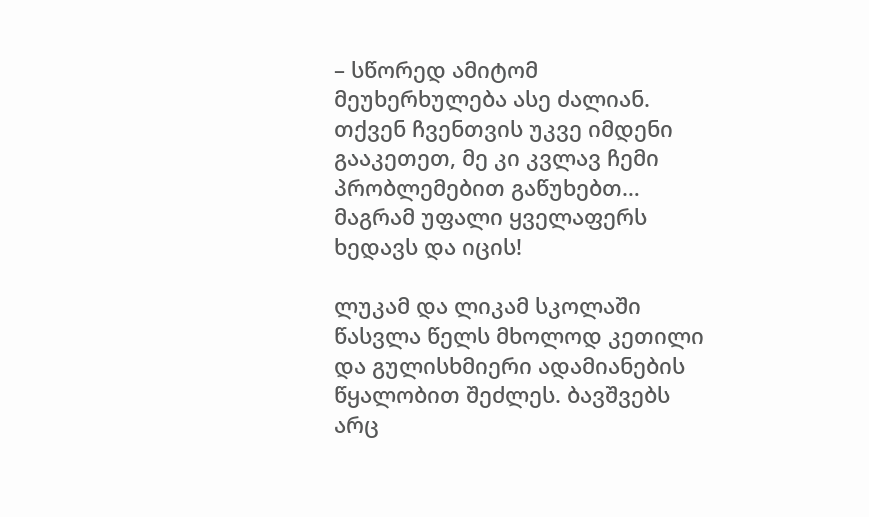– სწორედ ამიტომ მეუხერხულება ასე ძალიან. თქვენ ჩვენთვის უკვე იმდენი გააკეთეთ, მე კი კვლავ ჩემი პრობლემებით გაწუხებთ… მაგრამ უფალი ყველაფერს ხედავს და იცის!

ლუკამ და ლიკამ სკოლაში წასვლა წელს მხოლოდ კეთილი და გულისხმიერი ადამიანების წყალობით შეძლეს. ბავშვებს არც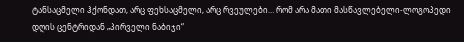ტანსაცმელი ჰქონდათ, არც ფეხსაცმელი, არც რვეულები… რომ არა მათი მასწავლებელი-ლოგოპედი დღის ცენტრიდან „პირველი ნაბიჯი“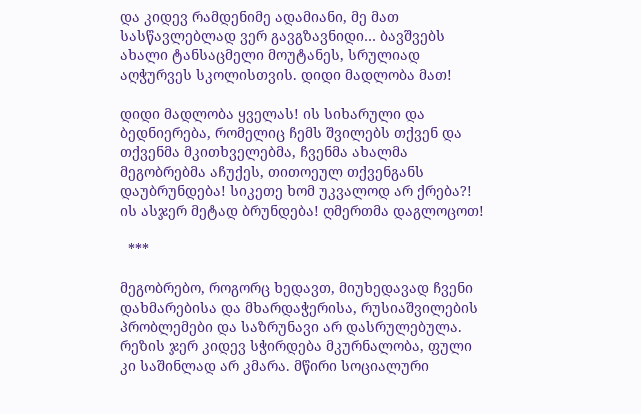და კიდევ რამდენიმე ადამიანი, მე მათ სასწავლებლად ვერ გავგზავნიდი… ბავშვებს ახალი ტანსაცმელი მოუტანეს, სრულიად აღჭურვეს სკოლისთვის. დიდი მადლობა მათ!

დიდი მადლობა ყველას! ის სიხარული და ბედნიერება, რომელიც ჩემს შვილებს თქვენ და თქვენმა მკითხველებმა, ჩვენმა ახალმა მეგობრებმა აჩუქეს, თითოეულ თქვენგანს დაუბრუნდება! სიკეთე ხომ უკვალოდ არ ქრება?! ის ასჯერ მეტად ბრუნდება! ღმერთმა დაგლოცოთ!

  ***

მეგობრებო, როგორც ხედავთ, მიუხედავად ჩვენი დახმარებისა და მხარდაჭერისა, რუსიაშვილების პრობლემები და საზრუნავი არ დასრულებულა. რეზის ჯერ კიდევ სჭირდება მკურნალობა, ფული კი საშინლად არ კმარა. მწირი სოციალური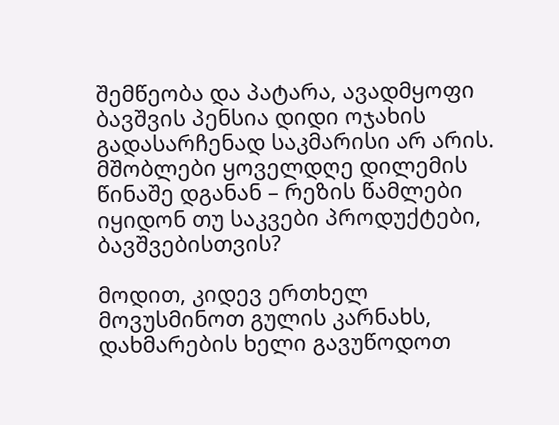შემწეობა და პატარა, ავადმყოფი ბავშვის პენსია დიდი ოჯახის გადასარჩენად საკმარისი არ არის. მშობლები ყოველდღე დილემის წინაშე დგანან – რეზის წამლები იყიდონ თუ საკვები პროდუქტები, ბავშვებისთვის?

მოდით, კიდევ ერთხელ მოვუსმინოთ გულის კარნახს, დახმარების ხელი გავუწოდოთ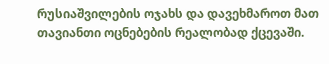რუსიაშვილების ოჯახს და დავეხმაროთ მათ თავიანთი ოცნებების რეალობად ქცევაში.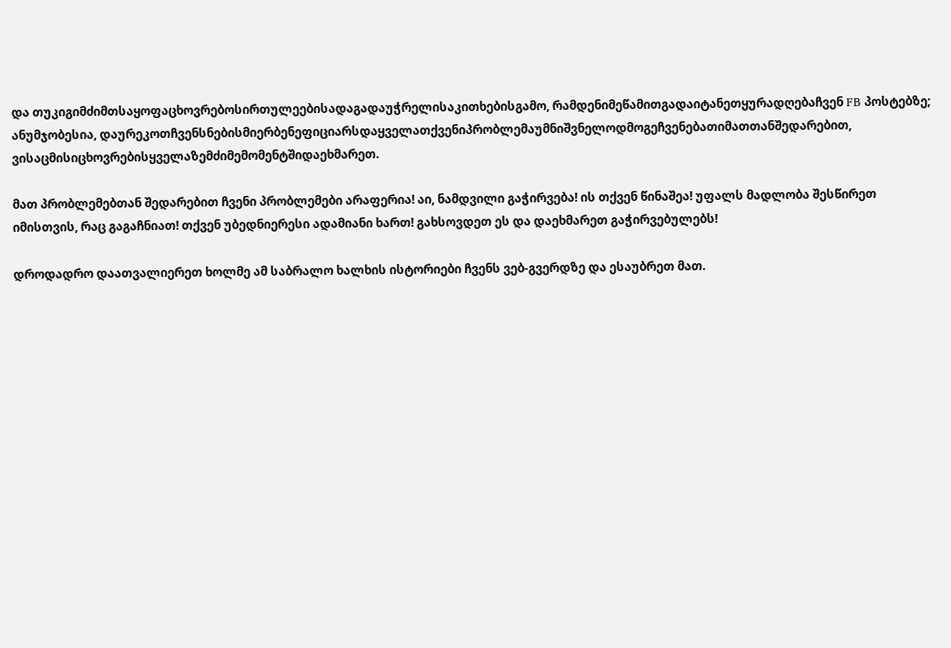და თუკიგიმძიმთსაყოფაცხოვრებოსირთულეებისადაგადაუჭრელისაკითხებისგამო, რამდენიმეწამითგადაიტანეთყურადღებაჩვენ FB პოსტებზე; ანუმჯობესია, დაურეკოთჩვენსნებისმიერბენეფიციარსდაყველათქვენიპრობლემაუმნიშვნელოდმოგეჩვენებათიმათთანშედარებით, ვისაცმისიცხოვრებისყველაზემძიმემომენტშიდაეხმარეთ.

მათ პრობლემებთან შედარებით ჩვენი პრობლემები არაფერია! აი, ნამდვილი გაჭირვება! ის თქვენ წინაშეა! უფალს მადლობა შესწირეთ იმისთვის, რაც გაგაჩნიათ! თქვენ უბედნიერესი ადამიანი ხართ! გახსოვდეთ ეს და დაეხმარეთ გაჭირვებულებს!

დროდადრო დაათვალიერეთ ხოლმე ამ საბრალო ხალხის ისტორიები ჩვენს ვებ-გვერდზე და ესაუბრეთ მათ.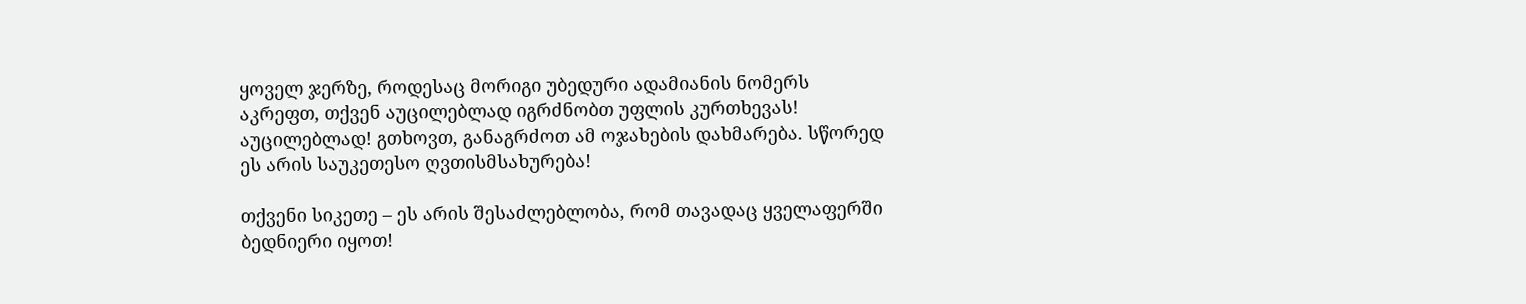ყოველ ჯერზე, როდესაც მორიგი უბედური ადამიანის ნომერს აკრეფთ, თქვენ აუცილებლად იგრძნობთ უფლის კურთხევას! აუცილებლად! გთხოვთ, განაგრძოთ ამ ოჯახების დახმარება. სწორედ ეს არის საუკეთესო ღვთისმსახურება!

თქვენი სიკეთე – ეს არის შესაძლებლობა, რომ თავადაც ყველაფერში ბედნიერი იყოთ!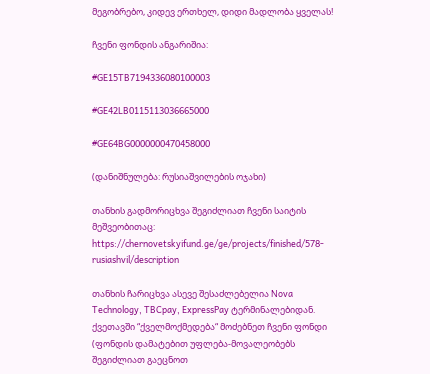მეგობრებო, კიდევ ერთხელ, დიდი მადლობა ყველას!

ჩვენი ფონდის ანგარიშია:

#GE15TB7194336080100003

#GE42LB0115113036665000

#GE64BG0000000470458000

(დანიშნულება: რუსიაშვილების ოჯახი)

თანხის გადმორიცხვა შეგიძლიათ ჩვენი საიტის მეშვეობითაც: https://chernovetskyifund.ge/ge/projects/finished/578-rusiashvil/description

თანხის ჩარიცხვა ასევე შესაძლებელია Nova Technology, TBCpay, ExpressPay ტერმინალებიდან. ქვეთავში “ქველმოქმედება“ მოძებნეთ ჩვენი ფონდი (ფონდის დამატებით უფლება-მოვალეობებს შეგიძლიათ გაეცნოთ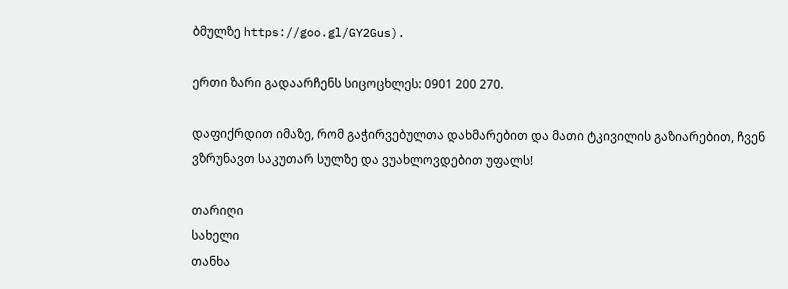ბმულზე https://goo.gl/GY2Gus).

ერთი ზარი გადაარჩენს სიცოცხლეს: 0901 200 270.

დაფიქრდით იმაზე, რომ გაჭირვებულთა დახმარებით და მათი ტკივილის გაზიარებით, ჩვენ ვზრუნავთ საკუთარ სულზე და ვუახლოვდებით უფალს!

თარიღი
სახელი
თანხა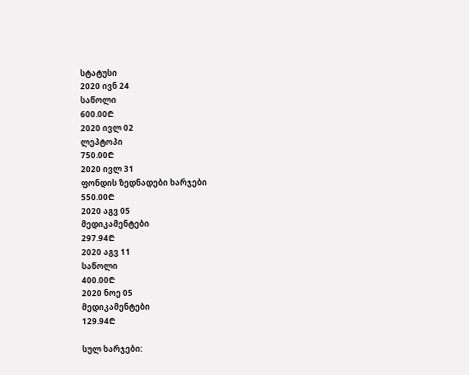სტატუსი
2020 ივნ 24
საწოლი
600.00₾
2020 ივლ 02
ლეპტოპი
750.00₾
2020 ივლ 31
ფონდის ზედნადები ხარჯები
550.00₾
2020 აგვ 05
მედიკამენტები
297.94₾
2020 აგვ 11
საწოლი
400.00₾
2020 ნოე 05
მედიკამენტები
129.94₾

სულ ხარჯები: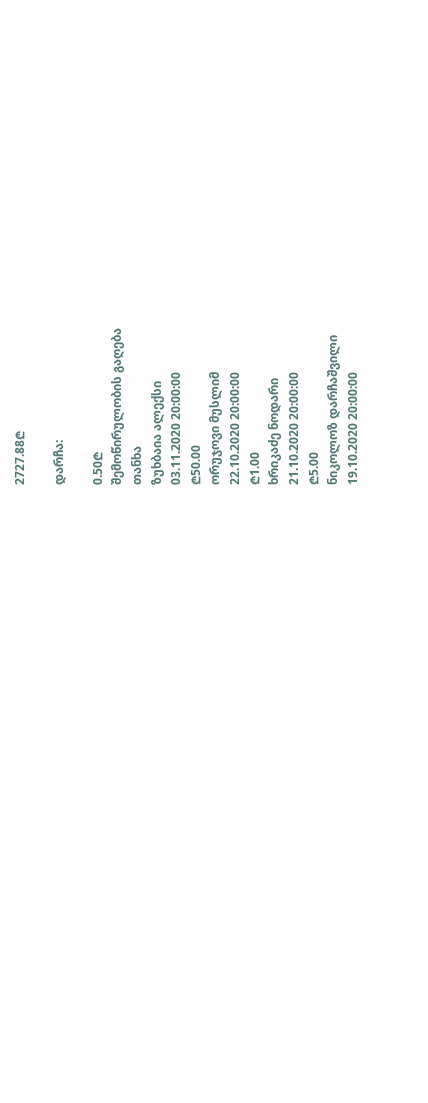2727.88₾

დარჩა:

0.50₾
შემოწირულობის გაღება
თანხა
ზუხბაია ალექსი
03.11.2020 20:00:00
₾50.00
ორუჯოვი მუსლიმ
22.10.2020 20:00:00
₾1.00
ხრიკაძე ნოდარი
21.10.2020 20:00:00
₾5.00
ნიკოლოზ დარჩაშვილი
19.10.2020 20:00:00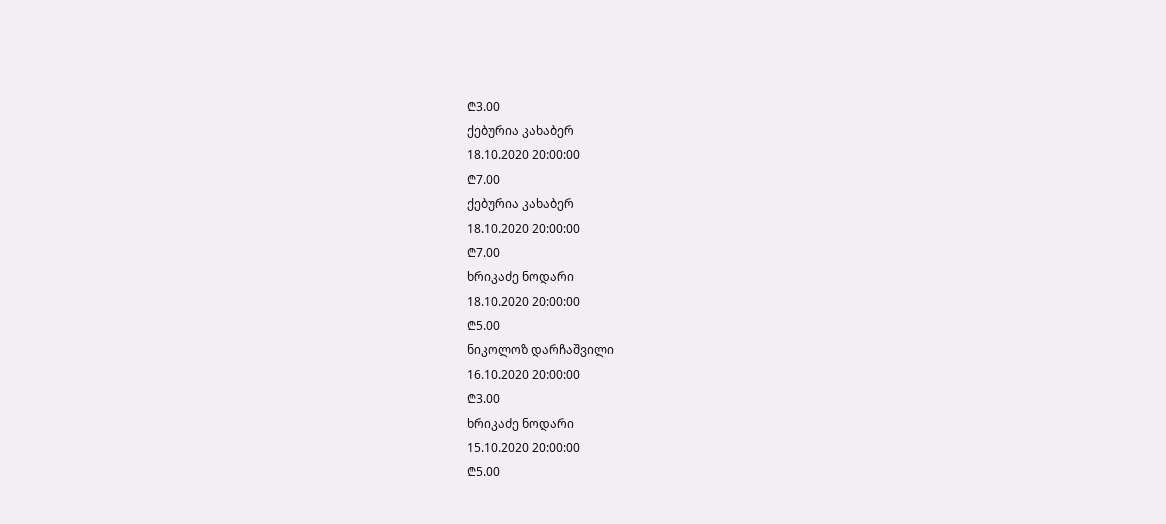₾3.00
ქებურია კახაბერ
18.10.2020 20:00:00
₾7.00
ქებურია კახაბერ
18.10.2020 20:00:00
₾7.00
ხრიკაძე ნოდარი
18.10.2020 20:00:00
₾5.00
ნიკოლოზ დარჩაშვილი
16.10.2020 20:00:00
₾3.00
ხრიკაძე ნოდარი
15.10.2020 20:00:00
₾5.00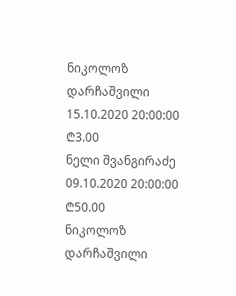ნიკოლოზ დარჩაშვილი
15.10.2020 20:00:00
₾3.00
ნელი შვანგირაძე
09.10.2020 20:00:00
₾50.00
ნიკოლოზ დარჩაშვილი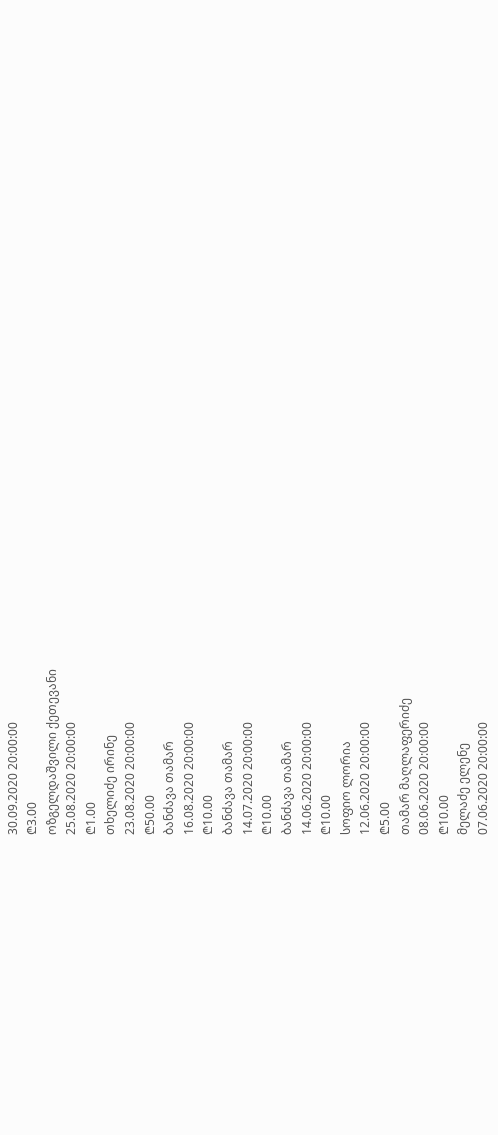30.09.2020 20:00:00
₾3.00
ოზგელდაშვილი ქეთევანი
25.08.2020 20:00:00
₾1.00
თხელიძე ირინე
23.08.2020 20:00:00
₾50.00
ბანძავა თამარ
16.08.2020 20:00:00
₾10.00
ბანძავა თამარ
14.07.2020 20:00:00
₾10.00
ბანძავა თამარ
14.06.2020 20:00:00
₾10.00
სოფიო ლორია
12.06.2020 20:00:00
₾5.00
თამარ მაღლაფერიძე
08.06.2020 20:00:00
₾10.00
მელაძე ელენე
07.06.2020 20:00:00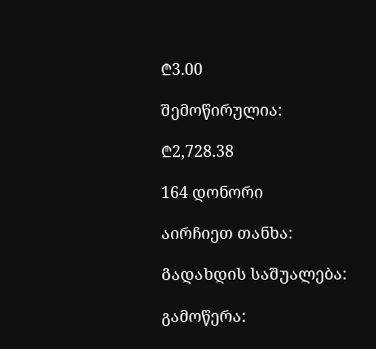₾3.00

შემოწირულია:

₾2,728.38

164 დონორი

აირჩიეთ თანხა:

Გადახდის საშუალება:

გამოწერა: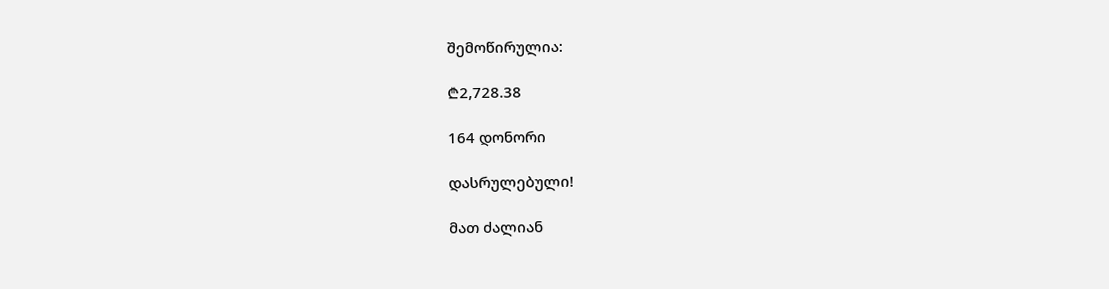შემოწირულია:

₾2,728.38

164 დონორი

დასრულებული!

მათ ძალიან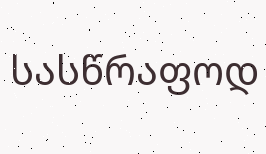სასწრაფოდ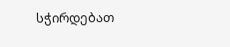სჭირდებათ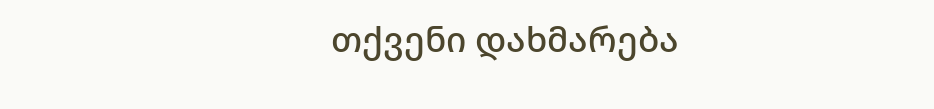თქვენი დახმარება